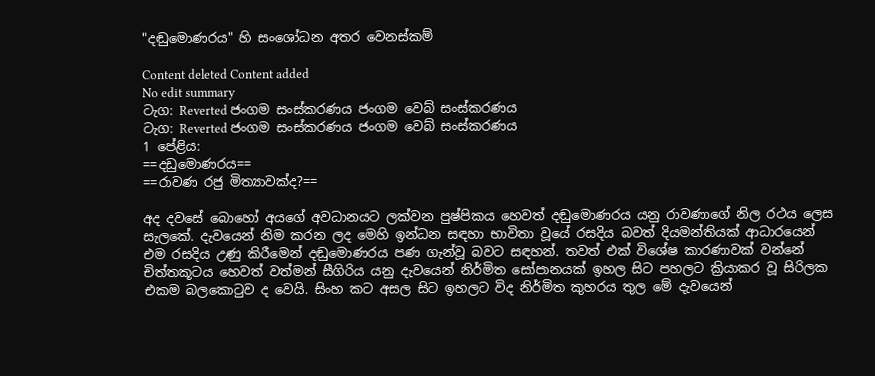"දඬුමොණරය" හි සංශෝධන අතර වෙනස්කම්

Content deleted Content added
No edit summary
ටැග: Reverted ජංගම සංස්කරණය ජංගම වෙබ් සංස්කරණය
ටැග: Reverted ජංගම සංස්කරණය ජංගම වෙබ් සංස්කරණය
1 පේළිය:
==දඩුමොණරය==
==රාවණ රජු මිත්‍යාවක්ද?==

අද දවසේ බොහෝ අයගේ අවධානයට ලක්වන පුෂ්පිකය හෙවත් දඬුමොණරය යනු රාවණාගේ නිල රථය ලෙස සැලකේ. දැවයෙන් නිම කරන ලද මෙහි ඉන්ධන සඳහා භාවිතා වූයේ රසදිය බවත් දියමන්තියක් ආධාරයෙන් එම රසදිය උණු කිරීමෙන් දඬුමොණරය පණ ගැන්වූ බවට සඳහන්. තවත් එක් විශේෂ කාරණාවක් වන්නේ චිත්තකූටය හෙවත් වත්මන් සීගිරිය යනු දැවයෙන් නිර්මිත සෝපානයක් ඉහල සිට පහලට ක්‍රියාකර වූ සිරිලක එකම බලකොටුව ද වෙයි. සිංහ කට අසල සිට ඉහලට විද නිර්මිත කුහරය තුල මේ දැවයෙන්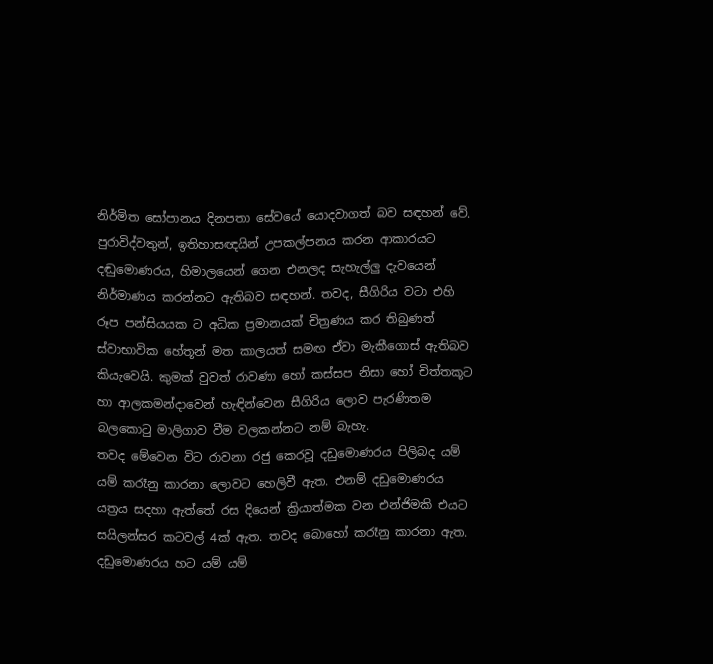නිර්මිත සෝපානය දිනපතා සේවයේ යොදවාගත් බව සඳහන් වේ.
පුරාවිද්වතුන්, ඉතිහාසඥයින් උපකල්පනය කරන ආකාරයට දඬුමොණරය, හිමාලයෙන් ගෙන එනලද සැහැල්ලු දැවයෙන් නිර්මාණය කරන්නට ඇතිබව සඳහන්. තවද, සීගිරිය වටා එහි රූප පන්සියයක ට අධික ප්‍රමානයක් චිත්‍රණය කර තිබුණත් ස්වාභාවික හේතූන් මත කාලයත් සමඟ ඒවා මැකීගොස් ඇතිබව කියැවෙයි. කුමක් වුවත් රාවණා හෝ කස්සප නිසා හෝ චිත්තකූට හා ආලකමන්දාවෙන් හැඳින්වෙන සීගිරිය ලොව පැරණිතම බලකොටු මාලිගාව වීම වලකන්නට නම් බැහැ.
තවද මේවෙන විට රාවනා රජු කෙරවූ දඩුමොණරය පිලිබද යම් යම් කරෑනු කාරනා ලොවට හෙලිවී ඇත. එනම් දඩුමොණරය යත්‍රය සදහා ඇත්තේ රස දියෙන් ක්‍රියාත්මක වන එන්ජිමකි එයට සයිලන්සර කටවල් 4ක් ඇත. තවද බොහෝ කරෑනු කාරනා ඇත.
දඩුමොණරය හට යම් යම්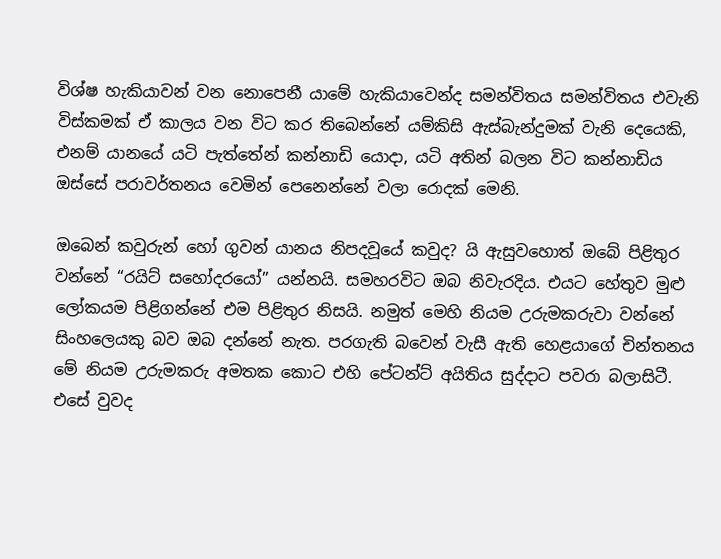විශ්ෂ හැකියාවන් වන නොපෙනී යාමේ හැකියාවෙන්ද සමන්විතය සමන්විතය එවැනි විස්කමක් ඒ කාලය වන විට කර තිබෙන්නේ යම්කිසි ඇස්බැන්දුමක් වැනි දෙයෙකි, එනම් යානයේ යටි පැත්තේන් කන්නාඩි යොදා, යටි අතින් බලන විට කන්නාඩිය ඔස්සේ පරාවර්තනය වෙමින් පෙනෙන්නේ වලා රොදක් මෙනි.

ඔබෙන් කවුරුන් හෝ ගුවන් යානය නිපදවූයේ කවුද? යි ඇසුවහොත් ඔබේ පිළිතුර වන්නේ “රයිට් සහෝදරයෝ” යන්නයි. සමහරවිට ඔබ නිවැරදිය. එයට හේතුව මුළු ලෝකයම පිළිගන්නේ එම පිළිතුර නිසයි. නමුත් මෙහි නියම උරුමකරුවා වන්නේ සිංහල‍ෙයකු බව ඔබ දන්නේ නැත. පරගැති බවෙන් වැසී ඇති හෙළයාගේ චින්තනය මේ නියම උරුමකරු අමතක කොට එහි පේටන්ට් අයිතිය සුද්දාට පවරා බලාසිටී. එසේ වුවද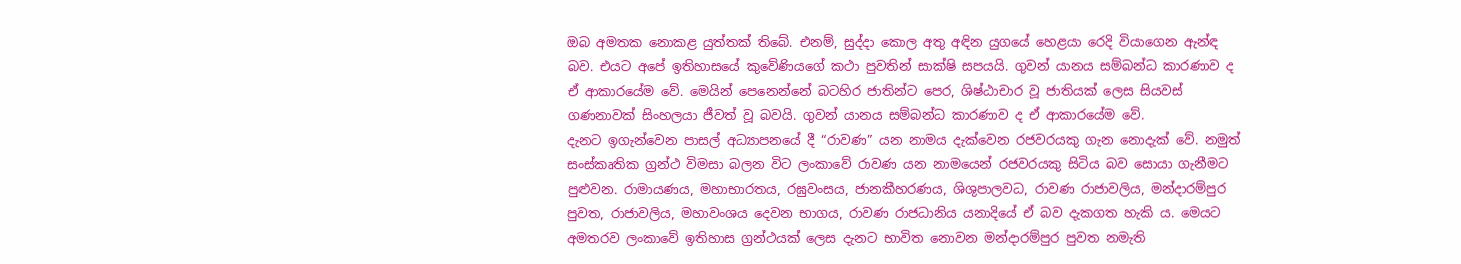ඔබ අමතක නොකළ යුත්තක් තිබේ. එනම්, සුද්දා කොල අතු අඳින යුගයේ හෙළයා රෙදි වියාගෙන ඇන්ඳ බව. එයට අපේ ඉතිහාසයේ කුවේණියගේ කථා පුවතින් සාක්ෂි සපයයි. ගුවන් යානය සම්බන්ධ කාරණාව ද ඒ ආකාරයේම වේ. මෙයින් පෙනෙන්නේ බටහිර ජාතින්ට පෙර, ශිෂ්ඨාචාර වූ ජාතියක් ලෙස සියවස් ගණනාවක් සිංහලයා ජීවත් වූ බවයි. ගුවන් යානය සම්බන්ධ කාරණාව ද ඒ ආකාරයේම වේ.
දැනට ඉගැන්වෙන පාසල් අධ්‍යාපනයේ දී “රාවණ” යන නාමය දැක්වෙන රජවරයකු ගැන නොදැක් වේ. නමුත් සංස්කෘතික ග්‍රන්ථ විමසා බලන විට ලංකාවේ රාවණ යන නාමයෙන් රජවරයකු සිටිය බව සොයා ගැනීමට පුළුවන. රාමායණය, මහාභාරතය, රඝුවංසය, ජානකීහරණය, ශිශුපාලවධ, රාවණ රාජාවලිය, මන්දාරම්පුර පුවත, රාජාවලිය, මහාවංශය දෙවන භාගය, රාවණ රාජධානිය යනාදියේ ඒ බව දැකගත හැකි ය. මෙයට අමතරව ලංකාවේ ඉතිහාස ග්‍රන්ථයක් ලෙස දැනට භාවිත නොවන මන්දාරම්පුර පුවත නමැති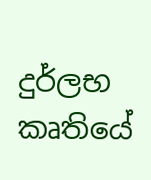දුර්ලභ කෘතියේ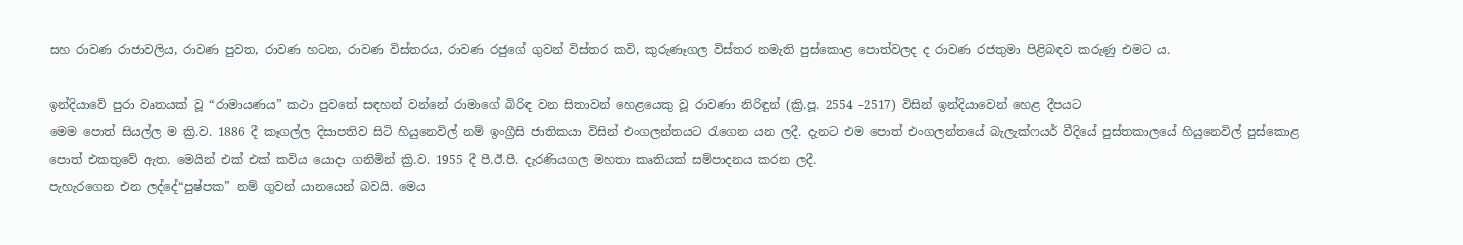සහ රාවණ රාජාවලිය, රාවණ පුවත, රාවණ හටන, රාවණ විස්තරය, රාවණ රජුගේ ගුවන් විස්තර කවි, කුරුණෑගල විස්තර නමැති පුස්කොළ පොත්වලද ද රාවණ රජතුමා පිළිබඳව කරුණු එමට ය.

ඉන්දියාවේ පුරා වෘතයක් වූ “රාමායණය” කථා පුවතේ සඳහන් වන්නේ රාමාගේ බිරිඳ වන සිතාවන් හෙළයෙකු වූ රාවණා නිරිඳුන් (ක්‍රි.පූ. 2554 –2517) විසින් ඉන්දියාවෙන් හෙළ දීපයට
මෙම පොත් සියල්ල ම ක්‍රි.ව. 1886 දී කෑගල්ල දිසාපතිව සිටි හියුනෙවිල් නම් ඉංග්‍රීසි ජාතිකයා විසින් එංගලන්තයට රැගෙන යන ලදී. දැනට එම පොත් එංගලන්තයේ බැලැක්ෆයර් වීදියේ පුස්තකාලයේ හියුනෙවිල් පුස්කොළ පොත් එකතුවේ ඇත. මෙයින් එක් එක් කවිය යොදා ගනිමින් ක්‍රි.ව. 1955 දී පී.ඊ.පී. දැරණියගල මහතා කෘතියක් සම්පාදනය කරන ලදී.
පැහැරගෙන එන ලද්දේ“පුෂ්පක” නම් ගුවන් යානයෙන් බවයි. මෙය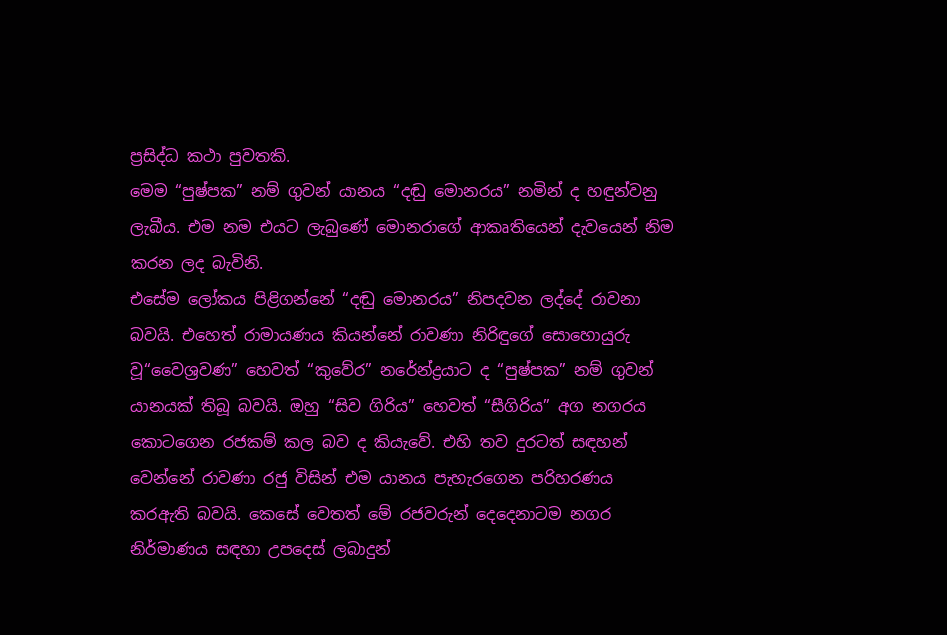ප්‍රසිද්ධ කථා පුවතකි.
මෙම “පුෂ්පක” නම් ගුවන් යානය “දඬු මොනරය” නමින් ද හඳුන්වනු ලැබීය. එම නම එයට ලැබුණේ මොනරාගේ ආකෘතියෙන් දැවයෙන් නිම කරන ලද බැවිනි.
එසේම ලෝකය පිළිගන්නේ “දඬු මොනරය” නිපදවන ලද්දේ රාවනා බවයි. එහෙත් රාමායණය කියන්නේ ‍රාවණා නිරිඳුගේ සොහොයුරු වූ“වෛශ්‍රවණ” හෙවත් “කුවේර” නරේන්ද්‍රයාට ද “පුෂ්පක” නම් ගුවන් යානයක් තිබූ බවයි. ඔහු “සිව ගිරිය” හෙවත් “සීගිරිය” අග නගරය කොටගෙන රජකම් කල බව ද කියැවේ. එහි තව දුරටත් සඳහන් වෙන්නේ රාවණා රජු විසින් එම යානය පැහැරගෙන පරිහරණය කරඇති බවයි. කෙසේ වෙතත් මේ රජවරුන් දෙදෙ‍නාටම නගර නිර්මාණය සඳහා උපදෙස් ලබාදුන්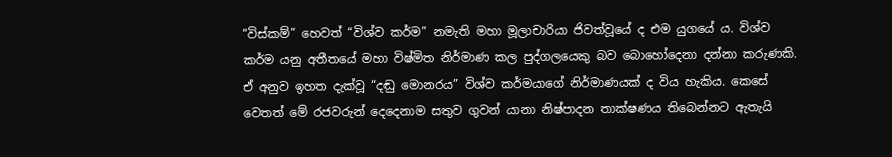“විස්කම්” හෙවත් “විශ්ව කර්ම” නමැති මහා මූලාචාරියා ජිවත්වූයේ ද එම යුගයේ ය. විශ්ව කර්ම යනු අතීතයේ මහා විෂ්මිත නිර්මාණ කල පුද්ගලයෙකු බව බොහෝදෙනා දන්නා කරුණකි. ඒ අනුව ඉහත දැක්වූ “දඬු මොනරය” විශ්ව කර්මයාගේ නිර්මාණයක් ද විය හැකිය. කෙසේ වෙතත් මේ රජවරුන් දෙදෙනාම සතුව ගුවන් යානා නිෂ්පාදන තාක්ෂණය තිබෙන්නට ඇතැයි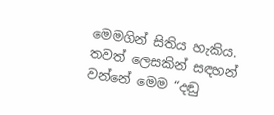මෙමගින් සිතිය හැකිය.
තවත් ලෙසකින් සඳහන් වන්නේ මෙම “දඬු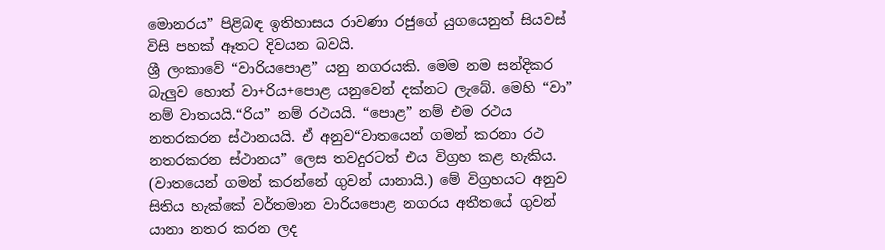මොනරය” පිළිබඳ ඉතිහාසය රාවණා රජුගේ යුගයෙනුත් සියවස් විසි පහක් ඈතට දිවයන බවයි.
ශ්‍රී ලංකාවේ “වාරියපොළ” යනු නගරයකි. මෙම නම සන්දිකර බැලුව හොත් වා+රිය+පොළ යනුවෙන් දක්නට ලැබේ. මෙහි “වා” නම් වාතයයි.“රිය” නම් රථයයි. “පොළ” නම් එම රථය නතරකරන ස්ථානයයි. ඒ අනුව“වාතයෙන් ගමන් කරනා රථ නතරකරන ස්ථානය” ලෙස තවදුරටත් එය විග්‍රහ කළ හැකිය. (වාතයෙන් ගමන් කරන්නේ ගුවන් යානායි.) මේ විග්‍රහයට අනුව සිතිය හැක්කේ වර්තමාන වාරියපොළ නගරය අතීතයේ ගුවන් යානා නතර කරන ලද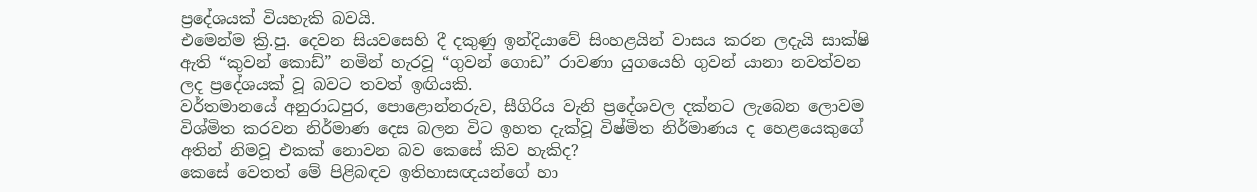ප්‍රදේශයක් වියහැකි බවයි.
එමෙන්ම ක්‍රි.පු. දෙවන සියවසෙහි දී දකුණු ඉන්දියාවේ සිංහළයින් වාසය කරන ලදැයි සාක්ෂි ඇති “කුවන් කොඩ්” නමින් හැරවූ “ගුවන් ගොඩ” රාවණා යුගයෙහි ගුවන් යානා නවත්වන ලද ප්‍රදේශයක් වූ බවට තවත් ඉඟියකි.
වර්තමානයේ අනුරාධපුර, පොළොන්නරුව, සීගිරිය වැනි ප්‍රදේශවල දක්නට ලැබෙන ලොවම විශ්මිත කරවන නිර්මාණ දෙස බලන විට ඉහත දැක්වූ විෂ්මිත නිර්මාණය ද හෙළයෙකුගේ අතින් නිමවූ එකක් නොවන බව කෙසේ කිව හැකිද?
කෙසේ වෙතත් මේ පිළිබඳව ඉතිහාසඥයන්ගේ හා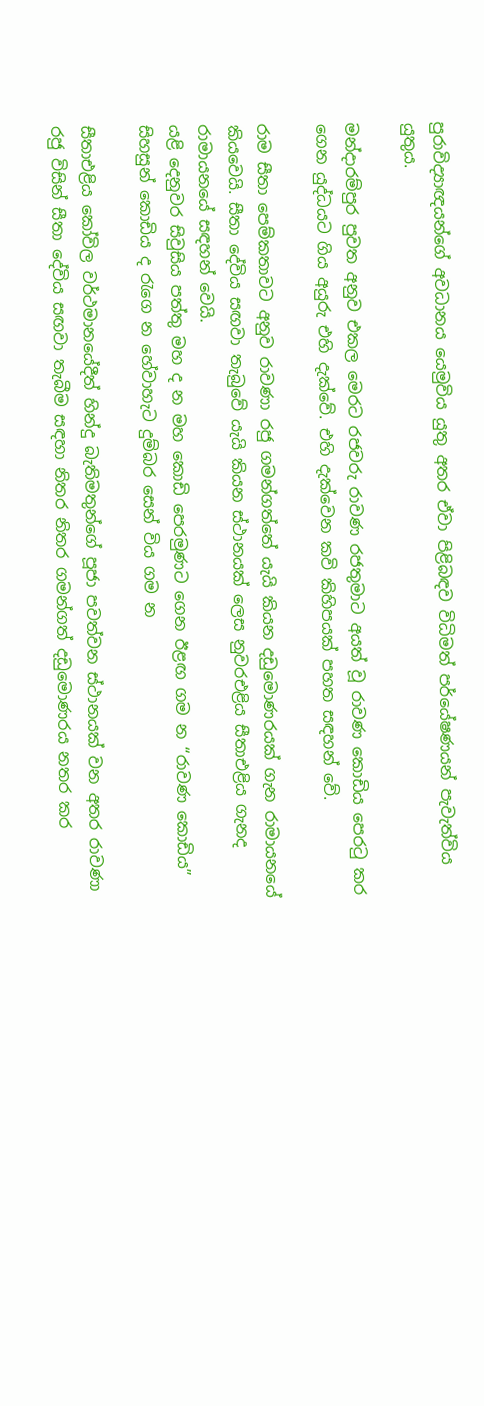පුරාවිද්‍යාඥයන්ගේ අවධානය යෙමුවිය යුතු අතර ඒවා පිළිබඳව විධිමත් පර්යේෂණයන් පැවැත්විය යුතුය.

මන්දාරම්පුර පුවත අනුව එකල මෙරට රජවරු රාවණ රජතුමාට අයත් වූ රාවණ කොඩිය පෙරටු කර ගෙන යුද්ධයට ගිය අයුරු එහි දැක්වේ. එහි දැක්වෙන කවි කිහිපයක් පහත සඳහන් වේ.

රාම සීතා පෙම්කතාවට අනුව රාවණා රජු ගමන්ගත්තේ යැයි කියන දඩුමොණරයක් ගැන රාමායනයේ කියවෙයි. සීතා දේවිය සඟවා තැබුවේ යැයි කියන ස්ථානයක් ලෙස නුවරඑළිය සීතාඑළිය ගැනද රාමායනයේ සඳහන් වෙයි.
යළි දෙනුවර සිවුසිය පත්තු මහ ද න මහ කොඩි පෙරමුණට ගෙන ඊළඟ ගම න “රාවණ කොඩිය” සිහසුන් කොඩිය ද රැගෙ න හේවාහැට දුම්බර සෙන් විය ගම න

සීතාඑළිය කෝවිල වර්ථමානයේදීත් හින්දු බැතිමතුන්ගේ පූජා පවත්වන ස්ථානයක් වන අතර රාවණා රජු විසින් සීතා දේවිය සඟවා තැබීම සඳහා නිතර නිතර ගමන්ගත් දඩුමොණරය නතර කර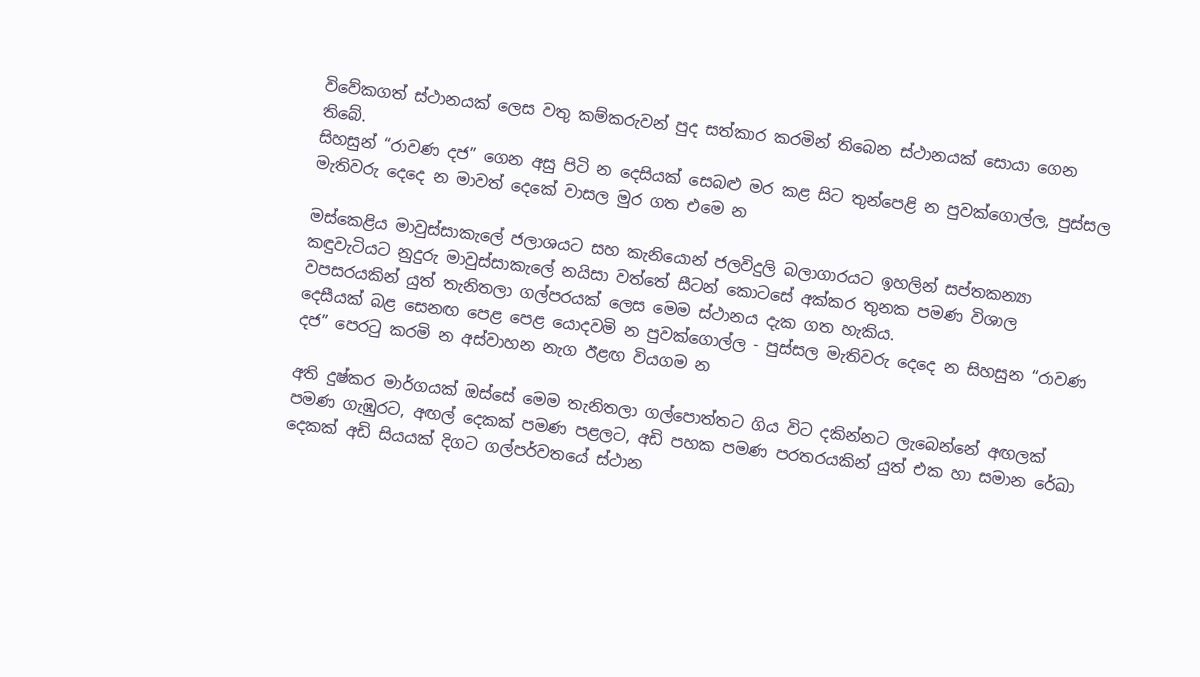විවේකගත් ස්ථානයක් ලෙස වතු කම්කරුවන් පුද සත්කාර කරමින් තිබෙන ස්ථානයක් සොයා ගෙන තිබේ.
සිහසුන් “රාවණ දජ” ගෙන අසු පිටි න දෙසියක් සෙබළු මර කළ සිට තුන්පෙළි න පුවක්ගොල්ල, පුස්සල මැතිවරු දෙදෙ න මාවත් දෙකේ වාසල මුර ගත එමෙ න

මස්කෙළිය මාවුස්සාකැලේ ජලාශයට සහ කැනියොන් ජලවිදුලි බලාගාරයට ඉහලින් සප්තකන්‍යා කඳුවැටියට නුදුරු මාවුස්සාකැලේ නයිසා වත්තේ සීටන් කොටසේ අක්කර තුනක පමණ විශාල වපසරයකින් යුත් තැනිතලා ගල්පරයක් ලෙස මෙම ස්ථානය දැක ගත හැකිය.
දෙසීයක් බළ සෙනඟ පෙළ පෙළ යොදවමි න පුවක්ගොල්ල - පුස්සල මැතිවරු දෙදෙ න සිහසුන “රාවණ දජ” පෙරටු කරමි න අස්වාහන නැග ඊළඟ වියගම න

අති දුෂ්කර මාර්ගයක් ඔස්සේ මෙම තැනිතලා ගල්පොත්තට ගිය විට දකින්නට ලැබෙන්නේ අඟලක් පමණ ගැඹුරට, අඟල් දෙකක් පමණ පළලට, අඩි පහක පමණ පරතරයකින් යුත් එක හා සමාන රේඛා දෙකක් අඩි සියයක් දිගට ගල්පර්වතයේ ස්ථාන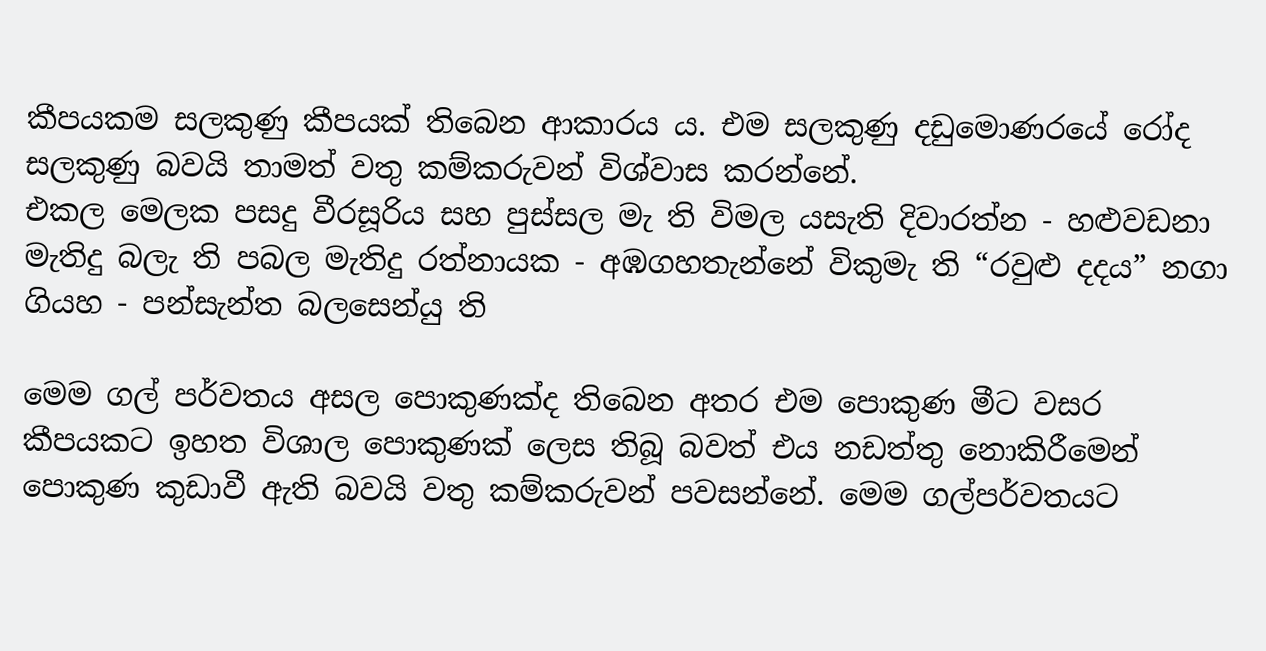කීපයකම සලකුණු කීපයක් තිබෙන ආකාරය ය. එම සලකුණු දඩුමොණරයේ රෝද සලකුණු බවයි තාමත් වතු කම්කරුවන් විශ්වාස කරන්නේ.
එකල මෙලක පසදු වීරසූරිය සහ පුස්සල මැ ති විමල යසැති දිවාරත්න - හළුවඩනා මැතිදු බලැ ති පබල මැතිදු රත්නායක - අඹගහතැන්නේ විකුමැ ති “රවුළු දදය” නගා ගියහ - පන්සැන්ත බලසෙන්යු ති

මෙම ගල් පර්වතය අසල පොකුණක්ද තිබෙන අතර එම පොකුණ මීට වසර කීපයකට ඉහත විශාල පොකුණක් ලෙස තිබූ බවත් එය නඩත්තු නොකිරීමෙන් පොකුණ කුඩාවී ඇති බවයි වතු කම්කරුවන් පවසන්නේ. මෙම ගල්පර්වතයට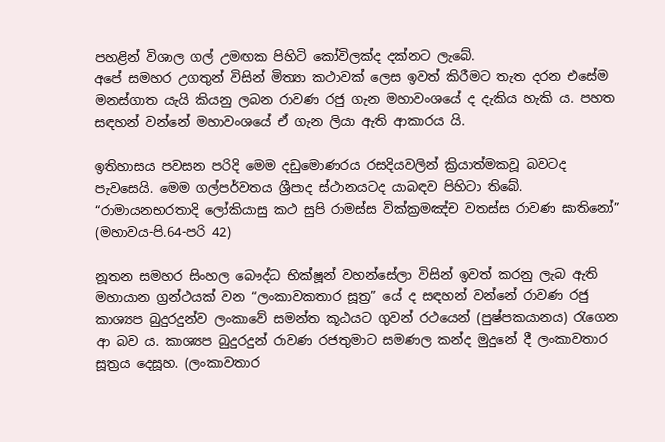පහළින් විශාල ගල් උමඟක පිහිටි කෝවිලක්ද දක්නට ලැබේ.
අපේ සමහර උගතුන් විසින් මිත්‍යා කථාවක් ලෙස ඉවත් කිරීමට තැත දරන එසේම මනස්ගාත යැයි කියනු ලබන රාවණ රජු ගැන මහාවංශයේ ද දැකිය හැකි ය. පහත සඳහන් වන්නේ මහාවංශයේ ඒ ගැන ලියා ඇති ආකාරය යි.

ඉතිහාසය පවසන පරිදි මෙම දඩුමොණරය රසදියවලින් ක්‍රියාත්මකවූ බවටද පැවසෙයි. මෙම ගල්පර්වතය ශ්‍රීපාද ස්ථානයටද යාබඳව පිහිටා තිබේ.
“රාමායනභරතාදි ලෝකියාසු කථ සුපි රාමස්ස වික්ක්‍රමඤ්ච වතස්ස රාවණ ඝාතිනෝ” (මහාවය-පි.64-පරි 42)

නූතන සමහර සිංහල බෞද්ධ භික්ෂූන් වහන්සේලා විසින් ඉවත් කරනු ලැබ ඇති මහායාන ග්‍රන්ථයක් වන “ලංකාවකතාර සූත්‍ර” යේ ද සඳහන් වන්නේ රාවණ රජු කාශ්‍යප බුදුරදුන්ව ලංකාවේ සමන්ත කූඨයට ගුවන් රථයෙන් (පුෂ්පකයානය) රැගෙන ආ බව ය. කාශ්‍යප බුදුරදුන් රාවණ රජතුමාට සමණල කන්ද මුදුනේ දී ලංකාවතාර සූත්‍රය දෙසූහ. (ලංකාවතාර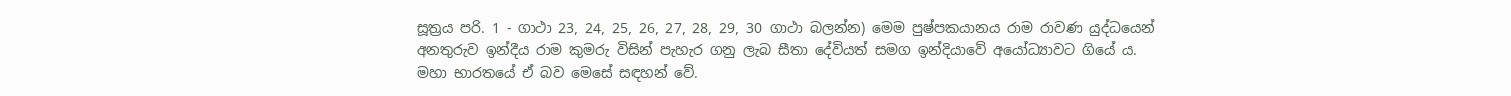සූත්‍රය පරි. 1 - ගාථා 23, 24, 25, 26, 27, 28, 29, 30 ගාථා බලන්න) මෙම පුෂ්පකයානය රාම රාවණ යුද්ධයෙන් අනතුරුව ඉන්දීය රාම කුමරු විසින් පැහැර ගනු ලැබ සීතා දේවියත් සමග ඉන්දියාවේ අයෝධ්‍යාවට ගියේ ය. මහා භාරතයේ ඒ බව මෙසේ සඳහන් වේ.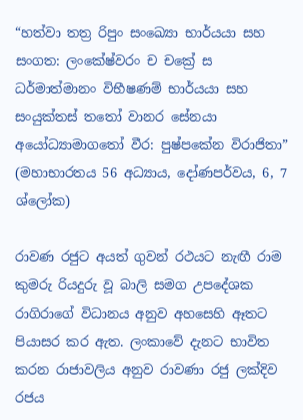“හත්වා තත්‍ර රිපුං සංඛ්‍යො භාර්යයා සහ සංගත: ලංකේෂ්වරං ච චක්‍රේ ස ධර්මාත්මානං විභීෂණම් භාර්යයා සහ සංයුක්තස් තතෝ වානර සේනයා අයෝධ්‍යාමාගතෝ වීර: පුෂ්පකේන විරාජිතා” (මහාභාරතය 56 අධ්‍යාය, දෝණපර්වය, 6, 7 ශ්ලෝක)

රාවණ රජුට අයත් ගුවන් රථයට නැඟී රාම කුමරු රියදුරු වූ බාලි සමග උපදේශක රාගිරාගේ විධානය අනුව අහසෙහි ඈතට පියාසර කර ඇත. ලංකාවේ දැනට භාවිත කරන රාජාවලිය අනුව රාවණා රජු ලක්දිව රජය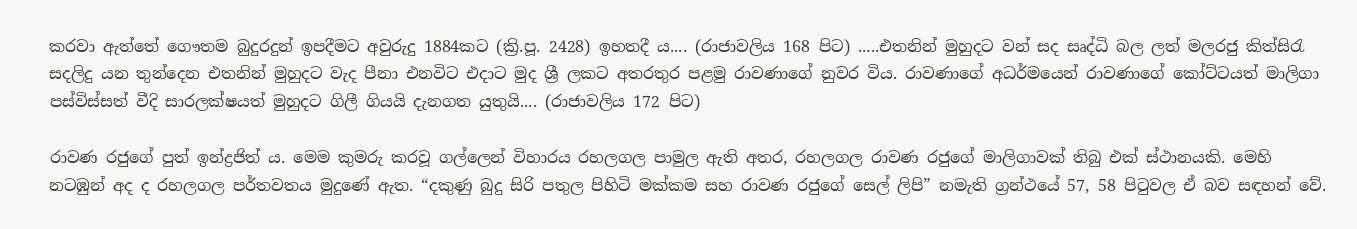කරවා ඇත්තේ ගෞතම බුදුරදුන් ඉපදීමට අවුරුදු 1884කට (ක්‍රි.පූ. 2428) ඉහතදී ය.... (රාජාවලිය 168 පිට) .....එතනින් මුහුදට වන් සද සෘද්ධි බල ලත් මලරජු කිත්සිරැ සදලිදු යන තුන්දෙන එතනින් මුහුදට වැද පීනා එනවිට එදාට මුද ශ්‍රී ලකට අතරතුර පළමු රාවණාගේ නුවර විය. රාවණාගේ අධර්මයෙන් රාවණාගේ කෝට්ටයත් මාලිගා පස්විස්සත් වීදි සාරලක්ෂයත් මුහුදට ගිලී ගියයි දැනගත යුතුයි.... (රාජාවලිය 172 පිට)

රාවණ රජුගේ පුත් ඉන්ද්‍රජිත් ය. මෙම කුමරු කරවූ ගල්ලෙන් විහාරය රහලගල පාමුල ඇති අතර, රහලගල රාවණ රජුගේ මාලිගාවක් තිබු එක් ස්ථානයකි. මෙහි නටඹුන් අද ද රහලගල පර්තවතය මුදුණේ ඇත. “දකුණු බුදු සිරි පතුල පිහිටි මක්කම සහ රාවණ රජුගේ සෙල් ලිපි” නමැති ග්‍රන්ථයේ 57, 58 පිටුවල ඒ බව සඳහන් වේ.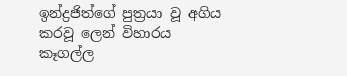ඉන්ද්‍රජිත්ගේ පුත්‍රයා වූ අගිය කරවූ ලෙන් විහාරය කෑගල්ල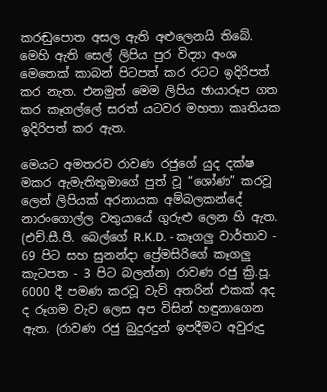කරඬුපොත අසල ඇති අළුලෙනයි තිබේ. මෙහි ඇති සෙල් ලිපිය පුර විද්‍යා අංශ මෙතෙක් කාබන් පිටපත් කර රටට ඉදිරිපත් කර නැත. එනමුත් මෙම ලිපිය ඡායාරූප ගත කර කෑගල්ලේ සරත් යටවර මහතා කෘතියක ඉදිරිපත් කර ඇත.

මෙයට අමතරව රාවණ රජුගේ යුද දක්ෂ මකර ඇමැතිතුමාගේ පුත් වූ “ශෝණ” කරවූ ලෙන් ලිපියක් අරනායක අම්බලකන්දේ නාරංගොල්ල වතුයායේ ගුරුළු ලෙන හි ඇත. (එච්.සී.පී. බෙල්ගේ R.K.D. - කෑගලු වාර්තාව - 69 පිට සහ සුනන්දා ප්‍රේමසිරිගේ කෑගලු කැටපත - 3 පිට බලන්න) රාවණ රජු ක්‍රි.පූ. 6000 දී පමණ කරවූ වැව් අතරින් එකක් අද ද රූගම වැව ලෙස අප විසින් හඳුනාගෙන ඇත. (රාවණ රජු බුදුරදුන් ඉපදීමට අවුරුදු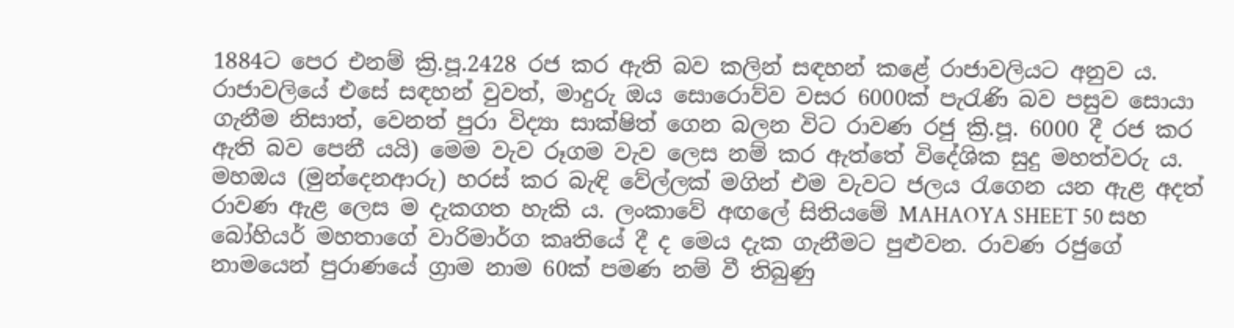1884ට පෙර එනම් ක්‍රි.පූ.2428 රජ කර ඇති බව කලින් සඳහන් කළේ රාජාවලියට අනුව ය. රාජාවලියේ එසේ සඳහන් වුවත්, මාදුරු ඔය සොරොව්ව වසර 6000ක් පැරැණි බව පසුව සොයා ගැනීම නිසාත්, වෙනත් පුරා විද්‍යා සාක්ෂිත් ගෙන බලන විට රාවණ රජු ක්‍රි.පූ. 6000 දී රජ කර ඇති බව පෙනී යයි) මෙම වැව රූගම වැව ලෙස නම් කර ඇත්තේ විදේශික සුදු මහත්වරු ය. මහඔය (මුන්දෙනආරු) හරස් කර බැඳි වේල්ලක් මගින් එම වැවට ජලය රැගෙන යන ඇළ අදත් රාවණ ඇළ ලෙස ම දැකගත හැකි ය. ලංකාවේ අඟලේ සිතියමේ MAHAOYA SHEET 50 සහ බෝහියර් මහතාගේ වාරිමාර්ග කෘතියේ දී ද මෙය දැක ගැනීමට පුළුවන. රාවණ රජුගේ නාමයෙන් පුරාණයේ ග්‍රාම නාම 60ක් පමණ නම් වී තිබුණු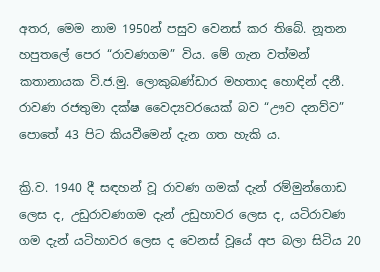අතර, මෙම නාම 1950න් පසුව වෙනස් කර තිබේ. නූතන හපුතලේ පෙර “රාවණගම” විය. මේ ගැන වත්මන් කතානායක වි.ජ.මු. ලොකුබණ්ඩාර මහතාද හොඳින් දනී. රාවණ රජතුමා දක්ෂ වෛද්‍යවරයෙක් බව “ඌව දනව්ව” පොතේ 43 පිට කියවීමෙන් දැන ගත හැකි ය.

ක්‍රි.ව. 1940 දී සඳහන් වූ රාවණ ගමක් දැන් රම්මුන්ගොඩ ලෙස ද, උඩුරාවණගම දැන් උඩුහාවර ලෙස ද, යටිරාවණ ගම දැන් යටිහාවර ලෙස ද වෙනස් වූයේ අප බලා සිටිය 20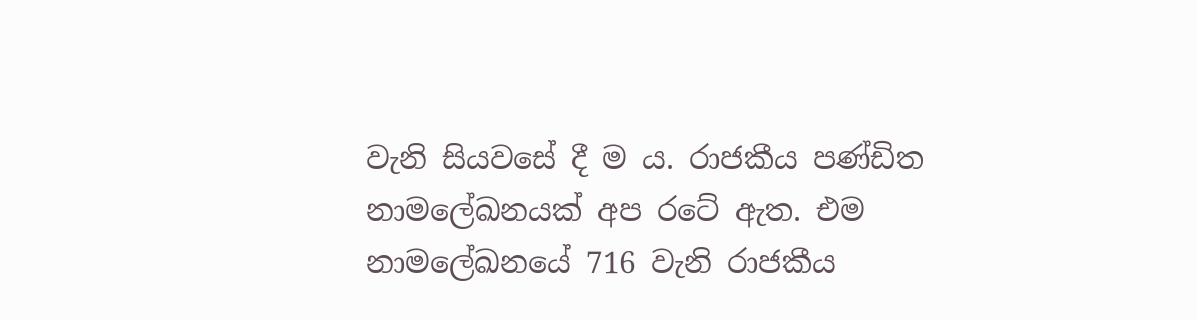වැනි සියවසේ දී ම ය. රාජකීය පණ්ඩිත නාමලේඛනයක් අප රටේ ඇත. එම නාමලේඛනයේ 716 වැනි රාජකීය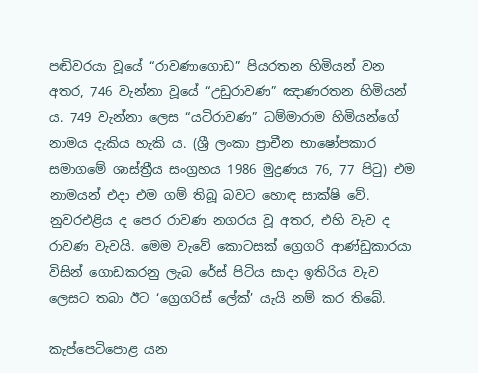පඬිවරයා වූයේ “රාවණාගොඩ” පියරතන හිමියන් වන අතර, 746 වැන්නා වූයේ “උඩුරාවණ” ඤාණරතන හිමියන් ය. 749 වැන්නා ලෙස “යටිරාවණ” ධම්මාරාම හිමියන්ගේ නාමය දැකිය හැකි ය. (ශ්‍රී ලංකා ප්‍රාචීන භාෂෝපකාර සමාගමේ ශාස්ත්‍රීය සංග්‍රහය 1986 මුද්‍රණය 76, 77 පිටු) එම නාමයන් එදා එම ගම් තිබූ බවට හොඳ සාක්ෂි වේ. නුවරඑළිය ද පෙර රාවණ නගරය වූ අතර, එහි වැව ද රාවණ වැවයි. මෙම වැවේ කොටසක් ග්‍රෙගරි ආණ්ඩුකාරයා විසින් ගොඩකරනු ලැබ රේස් පිටිය සාදා ඉතිරිය වැව ලෙසට තබා ඊට ‘ග්‍රෙගරිස් ලේක්’ යැයි නම් කර තිබේ.

කැප්පෙටිපොළ යන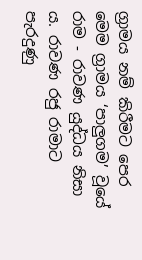ග්‍රාමය නම් කිරීමට පෙර මෙම ග්‍රාමය ‘පාලුගම’ වූයේ රාම - රාවණ යුද්ධය නිසා ය. රාවණ රජු රාමාට පැරදුණු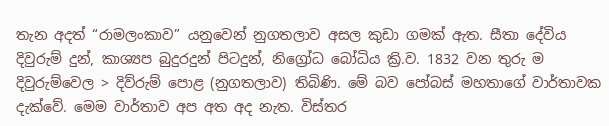තැන අදත් “රාමලංකාව” යනුවෙන් නුගතලාව අසල කුඩා ගමක් ඇත. සීතා දේවිය දිවුරුම් දුන්, කාශ්‍යප බුදුරදුන් පිටදුන්, නිග්‍රෝධ බෝධිය ක්‍රි.ව. 1832 වන තුරු ම දිවුරුම්වෙල > දිව්රුම් පොළ (නුගතලාව) තිබිණි. මේ බව පෝබස් මහතාගේ වාර්තාවක දැක්වේ. මෙම වාර්තාව අප අත අද නැත. විස්තර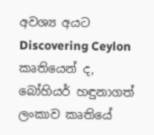අවශ්‍ය අයට Discovering Ceylon කෘතියෙන් ද, බෝහියර් හඳුනාගත් ලංකාව කෘතියේ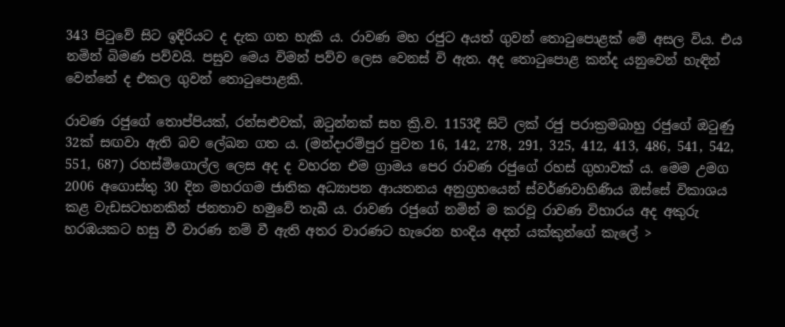343 පිටුවේ සිට ඉදිරියට ද දැක ගත හැකි ය. රාවණ මහ රජුට අයත් ගුවන් තොටුපොළක් මේ අසල විය. එය නමින් බිමණ පව්වයි. පසුව මෙය විමන් පව්ව ලෙස වෙනස් වි ඇත. අද තොටුපොළ කන්ද යනුවෙන් හැඳින් වෙන්නේ ද එකල ගුවන් තොටුපොළකි.

රාවණ රජුගේ තොප්පියක්, රන්සළුවක්, ඔටුන්නක් සහ ක්‍රි.ව. 1153දී සිටි ලක් රජු පරාක්‍රමබාහු රජුගේ ඔටුණු 32ක් සඟවා ඇති බව ලේඛන ගත ය. (මන්දාරම්පුර පුවත 16, 142, 278, 291, 325, 412, 413, 486, 541, 542, 551, 687) රහස්මිගොල්ල ලෙස අද ද වහරන එම ග්‍රාමය පෙර රාවණ රජුගේ රහස් ගුහාවක් ය. මෙම උමග 2006 අගොස්තු 30 දින මහරගම ජාතික අධ්‍යාපන ආයතනය අනුග්‍රහයෙන් ස්වර්ණවාහිණිය ඔස්සේ විකාශය කළ වැඩසටහනකින් ජනතාව හමුවේ තැබී ය. රාවණ රජුගේ නමින් ම කරවූ රාවණ විහාරය අද අකුරු හරඹයකට හසු වී වාරණ නම් වී ඇති අතර වාරණට හැරෙන හංදිය අදත් යක්කුන්ගේ කැලේ >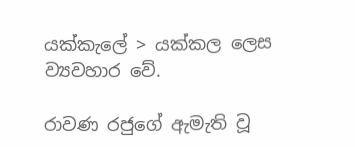යක්කැලේ > යක්කල ලෙස ව්‍යවහාර වේ.

රාවණ රජුගේ ඇමැති වූ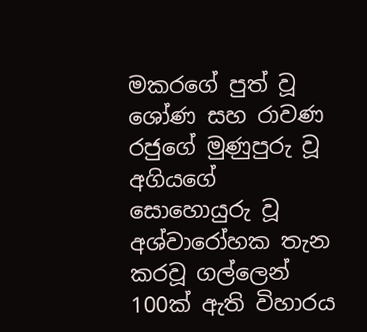මකරගේ පුත් වූ ශෝණ සහ රාවණ රජුගේ මුණුපුරු වූ අගියගේ සොහොයුරු වූ අශ්වාරෝහක තැන කරවූ ගල්ලෙන් 100ක් ඇති විහාරය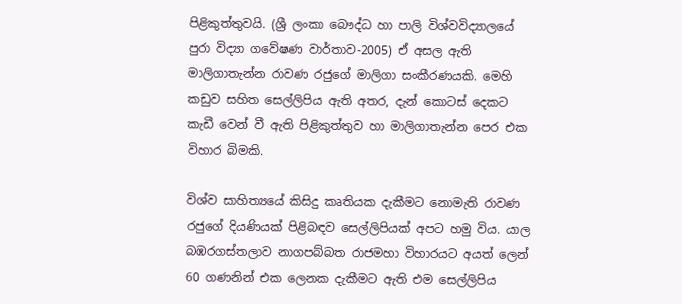පිළිකුත්තුවයි. (ශ්‍රී ලංකා බෞද්ධ හා පාලි විශ්වවිද්‍යාලයේ පුරා විද්‍යා ගවේෂණ වාර්තාව-2005) ඒ අසල ඇති මාලිගාතැන්න රාවණ රජුගේ මාලිගා සංකීරණයකි. මෙහි කඩුව සහිත සෙල්ලිපිය ඇති අතර, දැන් කොටස් දෙකට කැඩී වෙන් වී ඇති පිළිකුත්තුව හා මාලිගාතැන්න පෙර එක විහාර බිමකි.

විශ්ව සාහිත්‍යයේ කිසිදු කෘතියක දැකීමට නොමැති රාවණ රජුගේ දියණියක් පිළිබඳව සෙල්ලිපියක් අපට හමු විය. යාල බඹරගස්තලාව නාගපබ්බත රාජමහා විහාරයට අයත් ලෙන් 60 ගණනින් එක ලෙනක දැකීමට ඇති එම සෙල්ලිපිය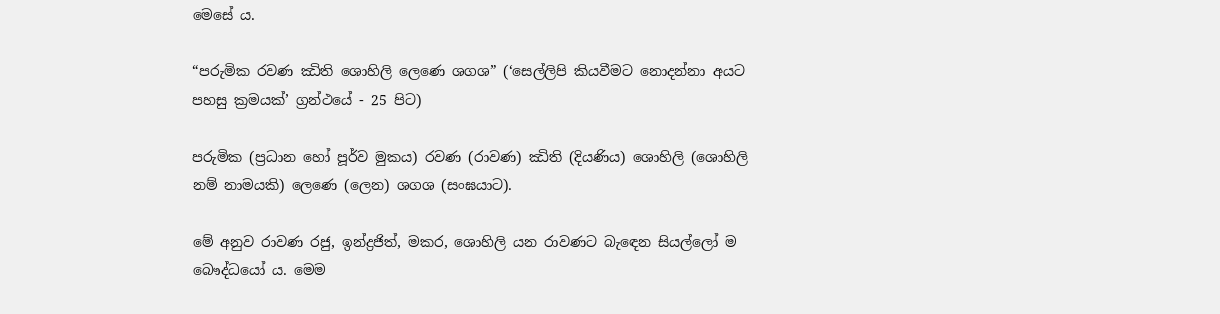මෙසේ ය.

“පරුමික රවණ ඣිති ශොහිලි ලෙණෙ ශගශ” (‘සෙල්ලිපි කියවීමට නොදන්නා අයට පහසු ක්‍රමයක්’ ග්‍රන්ථයේ - 25 පිට)

පරුමික (ප්‍රධාන හෝ පූර්ව මුකය) රවණ (රාවණ) ඣිති (දියණිය) ශොහිලි (ශොහිලි නම් නාමයකි) ලෙණෙ (ලෙන) ශගශ (සංඝයාට).

මේ අනුව රාවණ රජු, ඉන්ද්‍රජිත්, මකර, ශොහිලි යන රාවණට බැ‍ඳෙන සියල්ලෝ ම බෞද්ධයෝ ය. මෙම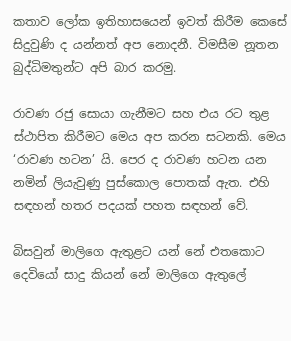කතාව ලෝක ඉතිහාසයෙන් ඉවත් කිරීම කෙසේ සිදුවුණි ද යන්නත් අප නොදනී. විමසීම නූතන බුද්ධිමතුන්ට අපි බාර කරමු.

රාවණ රජු සොයා ගැනීමට සහ එය රට තුළ ස්ථාපිත කිරීමට මෙය අප කරන සටනකි. මෙය ‘රාවණ හටන’ යි. පෙර ද රාවණ හටන යන නමින් ලියැවුණු පුස්කොල පොතක් ඇත. එහි සඳහන් හතර පදයක් පහත සඳහන් වේ.

බිසවුන් මාලිගෙ ඇතුළට යන් නේ එතකොට දෙවියෝ සාදු කියන් නේ මාලිගෙ ඇතුලේ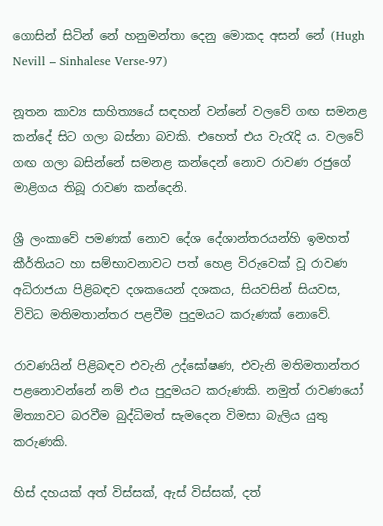ගොසින් සිටින් නේ හනුමන්තා දෙනු මොකද අසන් නේ (Hugh Nevill – Sinhalese Verse-97)

නූතන කාව්‍ය සාහිත්‍යයේ සඳහන් වන්නේ වලවේ ගඟ සමනළ කන්දේ සිට ගලා බස්නා බවකි. එහෙත් එය වැරැදි ය. වලවේ ගඟ ගලා බසින්නේ සමනළ කන්දෙන් නොව රාවණ රජුගේ මාළිගය තිබූ රාවණ කන්දෙනි.

ශ්‍රී ලංකාවේ පමණක්‌ නොව දේශ දේශාන්තරයන්හි ඉමහත් කීර්තියට හා සම්භාවනාවට පත් හෙළ විරුවෙක්‌ වූ රාවණ අධිරාජයා පිළිබඳව දශකයෙන් දශකය, සියවසින් සියවස, විවිධ මතිමතාන්තර පළවීම පුදුමයට කරුණක්‌ නොවේ.

රාවණයින් පිළිබඳව එවැනි උද්ඝෝෂණ, එවැනි මතිමතාන්තර පළනොවන්නේ නම් එය පුදුමයට කරුණකි. නමුත් රාවණයෝ මිත්‍යාවට බරවීම බුද්ධිමත් සැමදෙන විමසා බැලිය යුතු කරුණකි.

හිස්‌ දහයක්‌ අත් විස්‌සක්‌, ඇස්‌ විස්‌සක්‌, දත්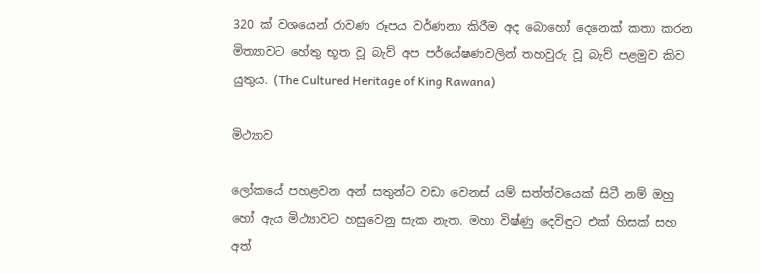320 ක්‌ වශයෙන් රාවණ රූපය වර්ණනා කිරීම අද බොහෝ දෙනෙක්‌ කතා කරන මිත්‍යාවට හේතු භූත වූ බැව් අප පර්යේෂණවලින් තහවුරු වූ බැව් පළමුව කිව යුතුය. (The Cultured Heritage of King Rawana)

මිථ්‍යාව

ලෝකයේ පහළවන අන් සතුන්ට වඩා වෙනස්‌ යම් සත්ත්වයෙක්‌ සිටී නම් ඔහු හෝ ඇය මිථ්‍යාවට හසුවෙනු සැක නැත. මහා විෂ්ණු දෙවිඳුට එක්‌ හිසක්‌ සහ අත්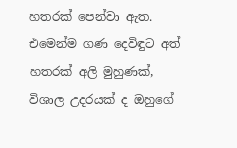හතරක්‌ පෙන්වා ඇත. එමෙන්ම ගණ දෙවිඳුට අත් හතරක්‌ අලි මුහුණක්‌, විශාල උදරයක්‌ ද ඔහුගේ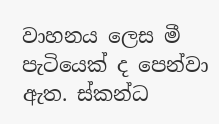වාහනය ලෙස මී පැටියෙක්‌ ද පෙන්වා ඇත. ස්‌කන්ධ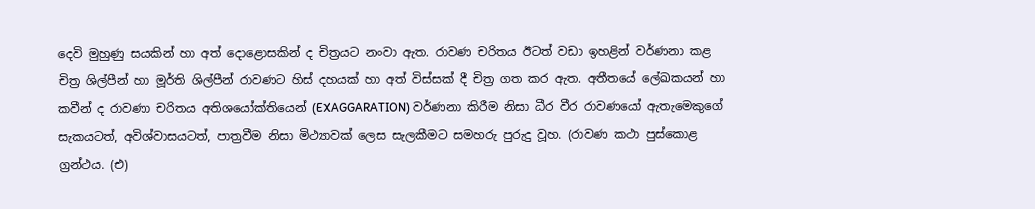දෙවි මුහුණු සයකින් හා අත් දොළොසකින් ද චිත්‍රයට නංවා ඇත. රාවණ චරිතය ඊටත් වඩා ඉහළින් වර්ණනා කළ චිත්‍ර ශිල්පීන් හා මූර්ති ශිල්පීන් රාවණට හිස්‌ දහයක්‌ හා අත් විස්‌සක්‌ දී චිත්‍ර ගත කර ඇත. අතීතයේ ලේඛකයන් හා කවීන් ද රාවණා චරිතය අතිශයෝක්‌තියෙන් (EXAGGARATION) වර්ණනා කිරීම නිසා ධීර වීර රාවණයෝ ඇතැමෙකුගේ සැකයටත්, අවිශ්වාසයටත්, පාත්‍රවීම නිසා මිථ්‍යාවක්‌ ලෙස සැලකීමට සමහරු පුරුදු වූහ. (රාවණ කථා පුස්‌කොළ ග්‍රන්ථය. (එ)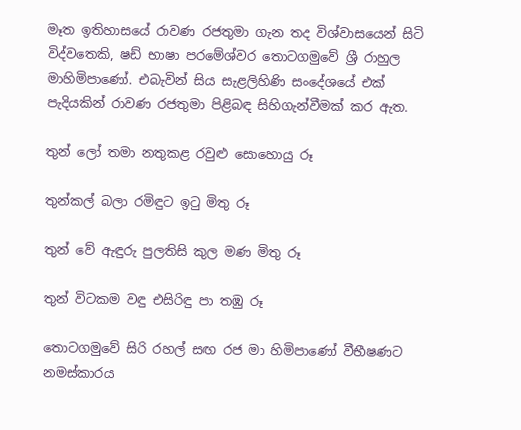මෑත ඉතිහාසයේ රාවණ රජතුමා ගැන තද විශ්වාසයෙන් සිටි විද්වතෙකි, ෂඩ් භාෂා පරමේශ්වර තොටගමුවේ ශ්‍රී රාහුල මාහිමිපාණෝ. එබැවින් සිය සැළලිහිණි සංදේශයේ එක්‌ පැදියකින් රාවණ රජතුමා පිළිබඳ සිහිගැන්වීමක්‌ කර ඇත.

තුන් ලෝ තමා නතුකළ රවුළු සොහොයු රූ

තුන්කල් බලා රමිඳුට ඉටු මිතු රූ

තුන් වේ ඇඳුරු පුලතිසි කුල මණ මිතු රූ

තුන් විටකම වඳු එසිරිඳු පා තඹු රූ

තොටගමුවේ සිරි රහල් සඟ රජ මා හිමිපාණෝ වීභීෂණට නමස්‌කාරය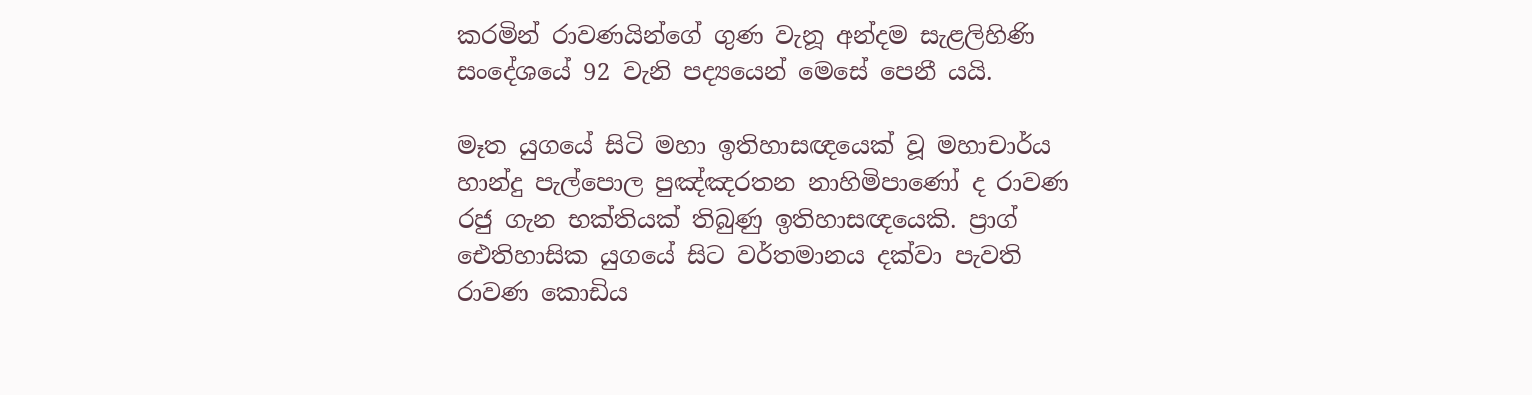කරමින් රාවණයින්ගේ ගුණ වැනූ අන්දම සැළලිහිණි සංදේශයේ 92 වැනි පද්‍යයෙන් මෙසේ පෙනී යයි.

මෑත යුගයේ සිටි මහා ඉතිහාසඥයෙක්‌ වූ මහාචාර්ය හාන්දු පැල්පොල පුඤ්ඤරතන නාහිමිපාණෝ ද රාවණ රජු ගැන භක්‌තියක්‌ තිබුණු ඉතිහාසඥයෙකි. ප්‍රාග් ඓතිහාසික යුගයේ සිට වර්තමානය දක්‌වා පැවති රාවණ කොඩිය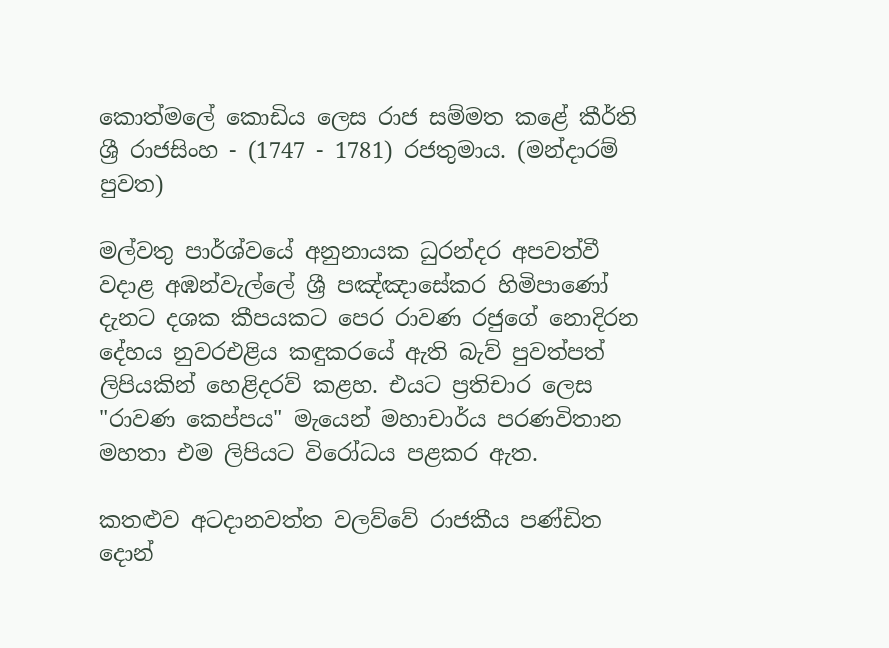කොත්මලේ කොඩිය ලෙස රාජ සම්මත කළේ කීර්ති ශ්‍රී රාජසිංහ - (1747 - 1781) රජතුමාය. (මන්දාරම් පුවත)

මල්වතු පාර්ශ්වයේ අනුනායක ධුරන්දර අපවත්වී වදාළ අඹන්වැල්ලේ ශ්‍රී පඤ්ඤාසේකර හිමිපාණෝ දැනට දශක කීපයකට පෙර රාවණ රජුගේ නොදිරන දේහය නුවරඑළිය කඳුකරයේ ඇති බැව් පුවත්පත් ලිපියකින් හෙළිදරව් කළහ. එයට ප්‍රතිචාර ලෙස "රාවණ කෙප්පය" මැයෙන් මහාචාර්ය පරණවිතාන මහතා එම ලිපියට විරෝධය පළකර ඇත.

කතළුව අටදානවත්ත වලව්වේ රාජකීය පණ්‌ඩිත දොන්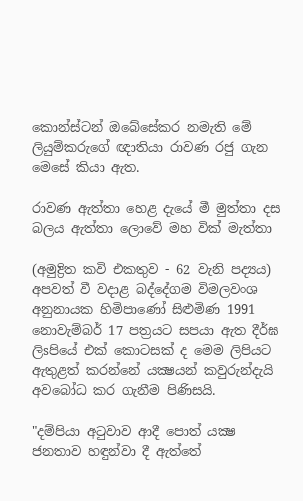කොන්ස්‌ටන් ඔබේසේකර නමැති මේ ලියුම්කරුගේ ඥාතියා රාවණ රජු ගැන මෙසේ කියා ඇත.

රාවණ ඇත්තා හෙළ දැයේ මී මුත්තා දස බලය ඇත්තා ලොවේ මහ වික්‌ මැත්තා

(අමුද්‍රිත කවි එකතුව - 62 වැනි පද්‍යය) අපවත් වී වදාළ බද්දේගම විමලවංශ අනුනායක හිමිපාණෝ සිළුමිණ 1991 නොවැම්බර් 17 පත්‍රයට සපයා ඇත දීර්ඝ ලිsපියේ එක්‌ කොටසක්‌ ද මෙම ලිපියට ඇතුළත් කරන්නේ යක්‍ෂයන් කවුරුන්දැයි අවබෝධ කර ගැනීම පිණිසයි.

"දම්පියා අටුවාව ආදී පොත් යක්‍ෂ ජනතාව හඳුන්වා දී ඇත්තේ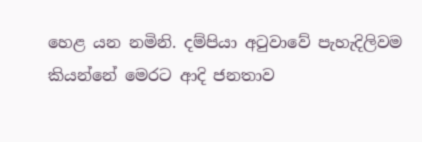හෙළ යන නමිනි. දම්පියා අටුවාවේ පැහැදිලිවම කියන්නේ මෙරට ආදි ජනතාව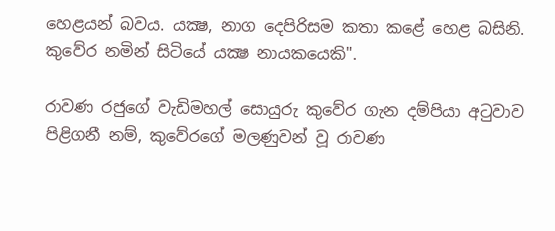හෙළයන් බවය. යක්‍ෂ, නාග දෙපිරිසම කතා කළේ හෙළ බසිනි. කුවේර නමින් සිටියේ යක්‍ෂ නායකයෙකි".

රාවණ රජුගේ වැඩිමහල් සොයුරු කුවේර ගැන දම්පියා අටුවාව පිළිගනී නම්, කුවේරගේ මලණුවන් වූ රාවණ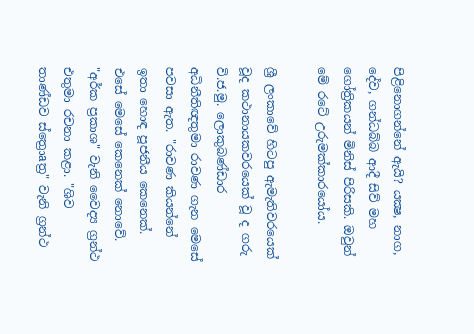පිළිනොගන්නේ ඇයි? යක්‍ෂ, නාග, දේව, ගන්ධබ්බ ආදී සිව් මහ ගෝත්‍රිකයන් මිනිස්‌ පිරිසකි. ඔවුන් මේ රටේ උරුමක්‌කාරයෝය.

ශ්‍රී ලංකාවේ හිටපු ඇමැතිවරයෙක්‌ වූද කථානායකවරයෙක්‌ වූ ද ගරු වි.ජ.මු. ලොකුබණ්‌ඩාර අධිනීතිඥතුමා රාවණ ගැන මෙසේ පවසා ඇත. "රාවණ කියන්නේ ඉතා හොඳ පූජනීය කෙනෙක්‌. එසේ මෙසේ කෙනෙක්‌ නොවේ. "අර්ක ප්‍රකාශ" වැනි වෛද්‍ය ග්‍රන්ථ එතුමා රචනා කළා. "ශිව තාණ්‌ඩව ස්‌ත්‍රොaත්‍ර" වැනි ග්‍රන්ථ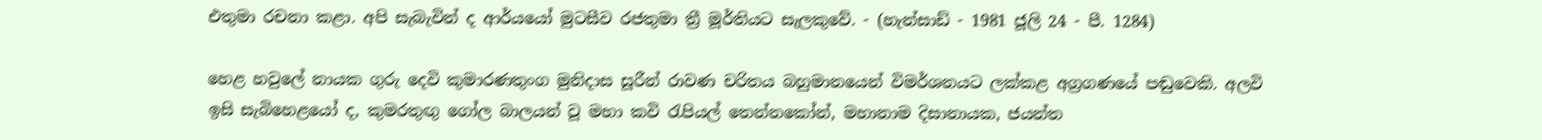එතුමා රචනා කළා. අපි සැබැවින් ද ආර්යයෝ මුටසීව රජතුමා ත්‍රී මූර්තියට සැලකුවේ. - (හැන්සාඩ් - 1981 ජූලි 24 - පී. 1284)

හෙළ හවුලේ නායක ගුරු දෙවි කුමාරණතුංග මුනිදාස සූරීන් රාවණ චරිතය බහුමානයෙන් විමර්ශනයට ලක්‌කළ අග්‍රගණයේ පඬුවෙකි. අලවි ඉසි සැබිහෙළයෝ ද, කුමරතුඟු ගෝල බාලයන් වූ මහා කවි රැපියල් තෙන්නකෝන්, මහානාම දිසානායක, ජයන්ත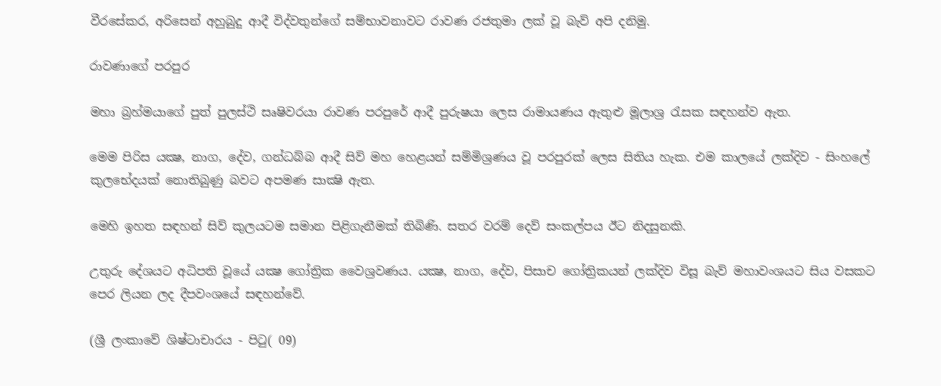වීරසේකර, අරිසෙන් අහුබුදු ආදී විද්වතුන්ගේ සම්භාවනාවට රාවණ රජතුමා ලක්‌ වූ බැව් අපි දනිමු.

රාවණාගේ පරපුර

මහා බ්‍රහ්මයාගේ පුත් පුලස්‌ථි සෘෂිවරයා රාවණ පරපුරේ ආදී පුරුෂයා ලෙස රාමායණය ඇතුළු මූලාශ්‍ර රැසක සඳහන්ව ඇත.

මෙම පිරිස යක්‍ෂ, නාග, දේව, ගන්ධබ්බ ආදී සිව් මහ හෙළයන් සම්මිශ්‍රණය වූ පරපුරක්‌ ලෙස සිතිය හැක. එම කාලයේ ලක්‌දිව - සිංහලේ කුලභේදයක්‌ නොතිබුණු බවට අපමණ සාක්‍ෂි ඇත.

මෙහි ඉහත සඳහන් සිව් කුලයටම සමාන පිළිගැනීමක්‌ තිබිණි. සතර වරම් දෙව් සංකල්පය ඊට නිදසුනකි.

උතුරු දේශයට අධිපති වූයේ යක්‍ෂ ගෝත්‍රික වෛශ්‍රවණය. යක්‍ෂ, නාග, දේව, පිසාච ගෝත්‍රිකයන් ලක්‌දිව විසූ බැව් මහාවංශයට සිය වසකට පෙර ලියන ලද දීපවංශයේ සඳහන්වේ.

(ශ්‍රී ලංකාවේ ශිෂ්ටාචාරය - පිටු( 09)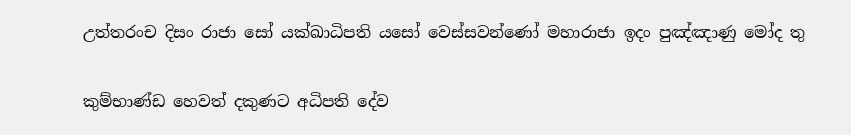උත්තරංච දිසං රාජා සෝ යක්‌ඛාධිපති යසෝ වෙස්‌සවන්ණෝ මහාරාජා ඉදං පුඤ්ඤාණු මෝද තු

කුම්භාණ්‌ඩ හෙවත් දකුණට අධිපති දේව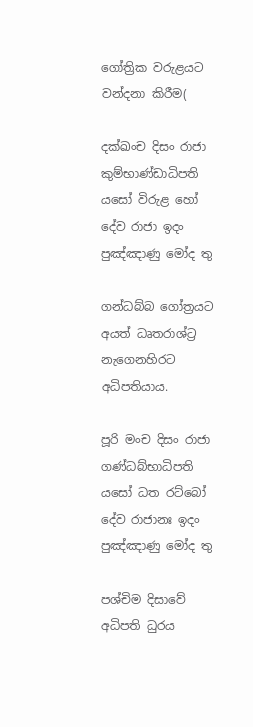ගෝත්‍රික වරුළයට වන්දනා කිරීම(

දක්‌ඛංච දිසං රාජා කුම්භාණ්‌ඩාධිපති යසෝ විරුළ හෝ දේව රාජා ඉදං පුඤ්ඤාණු මෝද තු

ගන්ධබ්බ ගෝත්‍රයට අයත් ධෘතරාශ්ට්‍ර නැගෙනහිරට අධිපතියාය.

පූරි මංච දිසං රාජා ගණ්‌ධබ්භාධිපති යසෝ ධත රට්‌බෝ දේව රාජානඃ ඉදං පුඤ්ඤාණු මෝද තු

පශ්චිම දිසාවේ අධිපති ධුරය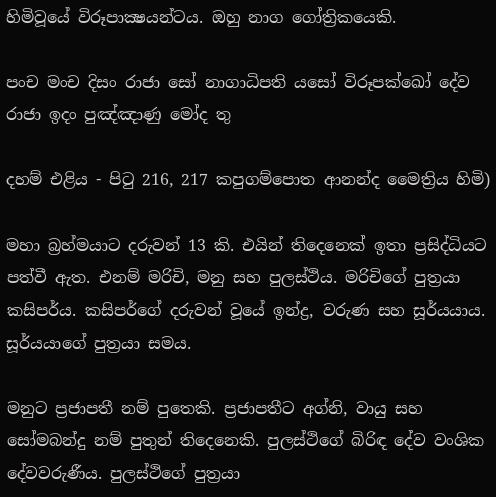හිමිවූයේ විරූපාක්‍ෂයන්ටය. ඔහු නාග ගෝත්‍රිකයෙකි.

පංච මංච දිසං රාජා සෝ නාගාධිපති යසෝ විරූපක්‌ඛෝ දේව රාජා ඉදං පුඤ්ඤාණු මෝද තු

දහම් එළිය - පිටු 216, 217 කපුගම්පොත ආනන්ද මෛත්‍රිය හිමි)

මහා බ්‍රහ්මයාට දරුවන් 13 කි. එයින් තිදෙනෙක්‌ ඉතා ප්‍රසිද්ධියට පත්වී ඇත. එනම් මරිචි, මනු සහ පුලස්‌ථිය. මරිචිගේ පුත්‍රයා කසිපර්ය. කසිපර්ගේ දරුවන් වූයේ ඉන්ද්‍ර, වරුණ සහ සූර්යයාය. සූර්යයාගේ පුත්‍රයා සමය.

මනුට ප්‍රජාපතී නම් පුතෙකි. ප්‍රජාපතීට අග්නි, වායු සහ සෝමබන්දු නම් පුතුන් තිදෙනෙකි. පුලස්‌ථිගේ බිරිඳ දේව වංශික දේවවරුණීය. පුලස්‌ථිගේ පුත්‍රයා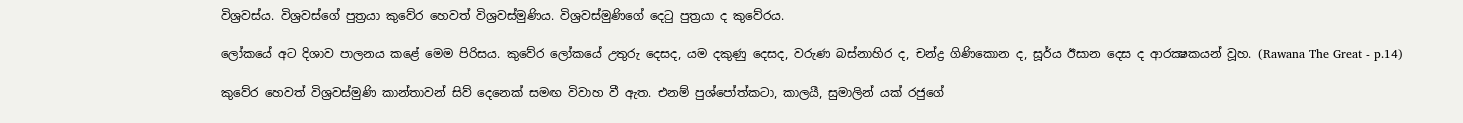විශ්‍රවස්‌ය. විශ්‍රවස්‌ගේ පුත්‍රයා කුවේර හෙවත් විශ්‍රවස්‌මුණිය. විශ්‍රවස්‌මුණිගේ දෙටු පුත්‍රයා ද කුවේරය.

ලෝකයේ අට දිශාව පාලනය කළේ මෙම පිරිසය. කුවේර ලෝකයේ උතුරු දෙසද, යම දකුණු දෙසද, වරුණ බස්‌නාහිර ද, චන්ද්‍ර ගිණිකොන ද, සූර්ය ඊසාන දෙස ද ආරක්‍ෂකයන් වූහ. (Rawana The Great - p.14)

කුවේර හෙවත් විශ්‍රවස්‌මුණි කාන්තාවන් සිව් දෙනෙක්‌ සමඟ විවාහ වී ඇත. එනම් පුශ්පෝත්කටා, කාලයී, සුමාලින් යක්‌ රජුගේ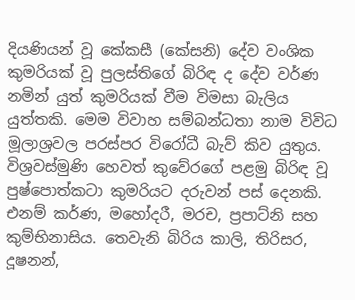දියණියන් වූ කේකසී (කේසනි) දේව වංශික කුමරියක්‌ වූ පුලස්‌තිගේ බිරිඳ ද දේව වර්ණ නමින් යුත් කුමරියක්‌ වීම විමසා බැලිය යුත්තකි. මෙම විවාහ සම්බන්ධතා නාම විවිධ මූලාශ්‍රවල පරස්‌පර විරෝධී බැව් කිව යුතුය. විශ්‍රවස්‌මුණි හෙවත් කුවේරගේ පළමු බිරිඳ වූ පුෂ්පොත්කටා කුමරියට දරුවන් පස්‌ දෙනකි. එනම් කර්ණ, මහෝදරී, මරච, ප්‍රපාට්‌නි සහ කුම්භිනාසිය. තෙවැනි බිරිය කාලි, තිරිසර, දූෂනන්,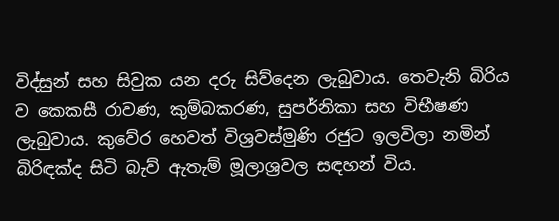විද්සුන් සහ සිවුක යන දරු සිව්දෙන ලැබුවාය. තෙවැනි බිරිය ව කෙකසී රාවණ, කුම්බකරණ, සුපර්නිකා සහ විභීෂණ ලැබුවාය. කුවේර හෙවත් විශ්‍රවස්‌මුණි රජුට ඉලවිලා නමින් බිරිඳක්‌ද සිටි බැව් ඇතැම් මූලාශ්‍රවල සඳහන් විය.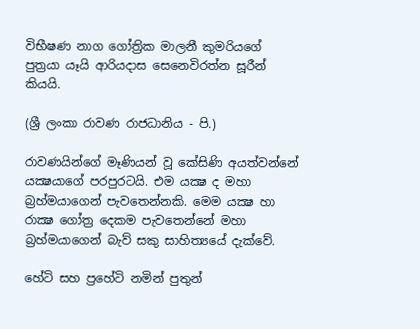විභීෂණ නාග ගෝත්‍රික මාලනී කුමරියගේ පුත්‍රයා යෑයි ආරියදාස සෙනෙවිරත්න සූරීන් කියයි.

(ශ්‍රී ලංකා රාවණ රාජධානිය - පි.)

රාවණයින්ගේ මෑණියන් වූ කේසිණි අයත්වන්නේ යක්‍ෂයාගේ පරපුරටයි. එම යක්‍ෂ ද මහා බ්‍රහ්මයාගෙන් පැවතෙන්නකි. මෙම යක්‍ෂ හා රාක්‍ෂ ගෝත්‍ර දෙකම පැවතෙන්නේ මහා බ්‍රහ්මයාගෙන් බැව් සකු සාහිත්‍යයේ දැක්‌වේ.

හේටි සහ ප්‍රහේටි නමින් පුතුන්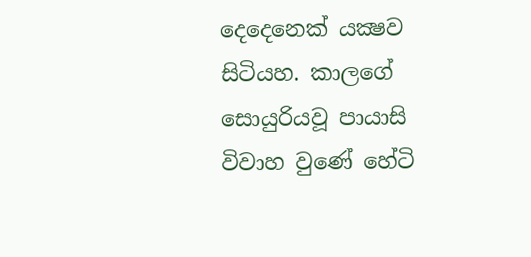දෙදෙනෙක්‌ යක්‍ෂව සිටියහ. කාලගේ සොයුරියවූ පායාසි විවාහ වුණේ හේටි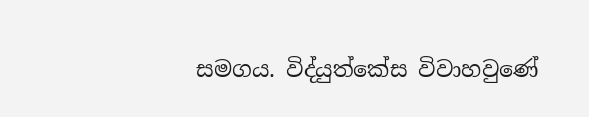සමගය. විද්යුත්කේස විවාහවුණේ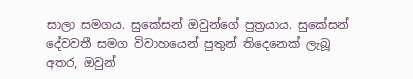සාලා සමගය. සුකේසන් ඔවුන්ගේ පුත්‍රයාය. සුකේසන් දේවවතී සමග විවාහයෙන් පුතුන් තිදෙනෙක්‌ ලැබූ අතර, ඔවුන්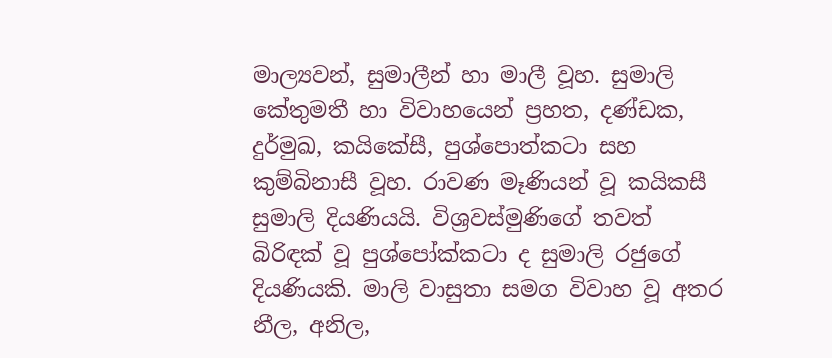මාල්‍යවන්, සුමාලීන් හා මාලී වූහ. සුමාලි කේතුමතී හා විවාහයෙන් ප්‍රහත, දණ්‌ඩක, දුර්මුඛ, කයිකේසී, පුශ්පොත්කටා සහ කුම්බිනාසී වූහ. රාවණ මෑණියන් වූ කයිකසී සුමාලි දියණියයි. විශ්‍රවස්‌මුණිගේ තවත් බිරිඳක්‌ වූ පුශ්පෝක්‌කටා ද සුමාලි රජුගේ දියණියකි. මාලි වාසුතා සමග විවාහ වූ අතර නීල, අනිල,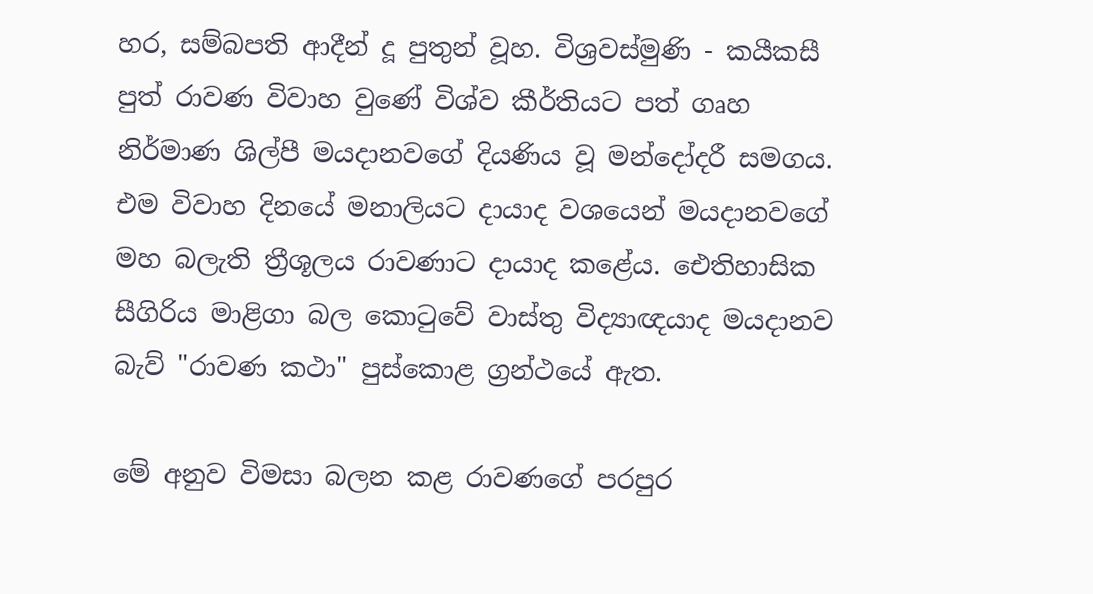හර, සම්බපති ආදීන් දූ පුතුන් වූහ. විශ්‍රවස්‌මුණි - කයීකසී පුත් රාවණ විවාහ වුණේ විශ්ව කීර්තියට පත් ගෘහ නිර්මාණ ශිල්පී මයදානවගේ දියණිය වූ මන්දෝදරී සමගය. එම විවාහ දිනයේ මනාලියට දායාද වශයෙන් මයදානවගේ මහ බලැති ත්‍රීශූලය රාවණාට දායාද කළේය. ඓතිහාසික සීගිරිය මාළිගා බල කොටුවේ වාස්‌තු විද්‍යාඥයාද මයදානව බැව් "රාවණ කථා" පුස්‌කොළ ග්‍රන්ථයේ ඇත.

මේ අනුව විමසා බලන කළ රාවණගේ පරපුර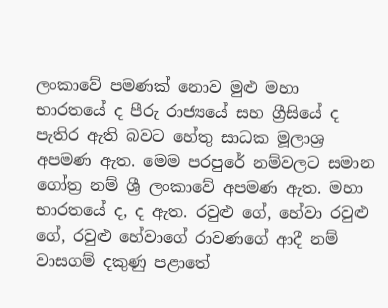ලංකාවේ පමණක්‌ නොව මුළු මහා භාරතයේ ද පීරු රාජ්‍යයේ සහ ග්‍රීසියේ ද පැතිර ඇති බවට හේතු සාධක මූලාශ්‍ර අපමණ ඇත. මෙම පරපුරේ නම්වලට සමාන ගෝත්‍ර නම් ශ්‍රී ලංකාවේ අපමණ ඇත. මහා භාරතයේ ද, ද ඇත. රවුළු ගේ, හේවා රවුළු ගේ, රවුළු හේවාගේ රාවණගේ ආදී නම් වාසගම් දකුණු පළාතේ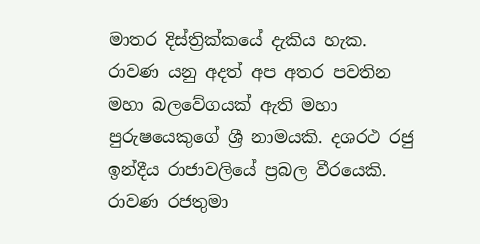මාතර දිස්‌ත්‍රික්‌කයේ දැකිය හැක. රාවණ යනු අදත් අප අතර පවතින මහා බලවේගයක්‌ ඇති මහා පුරුෂයෙකුගේ ශ්‍රී නාමයකි. දශරථ රජු ඉන්දීය රාජාවලියේ ප්‍රබල වීරයෙකි. රාවණ රජතුමා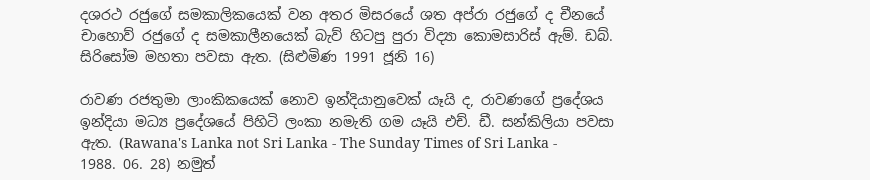දශරථ රජුගේ සමකාලිකයෙක්‌ වන අතර මිසරයේ ශත අප්රා රජුගේ ද චීනයේ චාහොව් රජුගේ ද සමකාලීනයෙක්‌ බැව් හිටපු පුරා විද්‍යා කොමසාරිස්‌ ඇම්. ඩබ්. සිරිසෝම මහතා පවසා ඇත. (සිළුමිණ 1991 ජූනි 16)

රාවණ රජතුමා ලාංකිකයෙක්‌ නොව ඉන්දියානුවෙක්‌ යෑයි ද, රාවණගේ ප්‍රදේශය ඉන්දියා මධ්‍ය ප්‍රදේශයේ පිහිටි ලංකා නමැති ගම යෑයි එච්. ඩී. සන්කිලියා පවසා ඇත. (Rawana's Lanka not Sri Lanka - The Sunday Times of Sri Lanka - 1988. 06. 28) නමුත්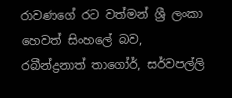රාවණගේ රට වත්මන් ශ්‍රී ලංකා හෙවත් සිංහලේ බව, රබීන්ද්‍රනාත් තාගෝර්, සර්වපල්ලි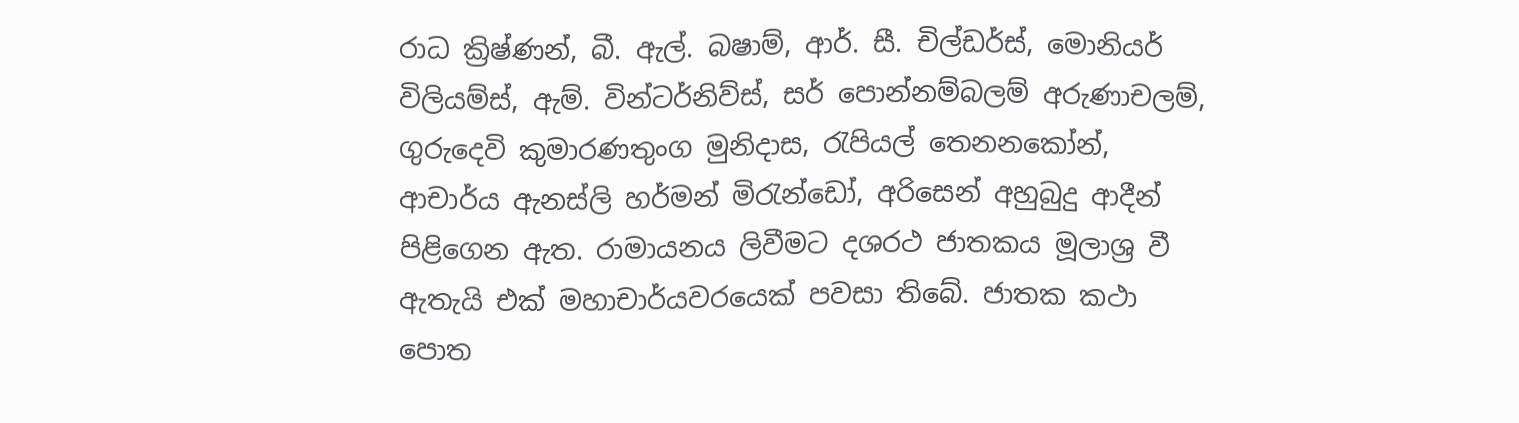රාධ ක්‍රිෂ්ණන්, බී. ඇල්. බෂාම්, ආර්. සී. චිල්ඩර්ස්‌, මොනියර් විලියම්ස්‌, ඇම්. වින්ටර්නිව්ස්‌, සර් පොන්නම්බලම් අරුණාචලම්, ගුරුදෙවි කුමාරණතුංග මුනිදාස, රැපියල් තෙනනකෝන්, ආචාර්ය ඇනස්‌ලි හර්මන් මිරැන්ඩෝ, අරිසෙන් අහුබුදු ආදීන් පිළිගෙන ඇත. රාමායනය ලිවීමට දශරථ ජාතකය මූලාශ්‍ර වී ඇතැයි එක්‌ මහාචාර්යවරයෙක්‌ පවසා තිබේ. ජාතක කථා පොත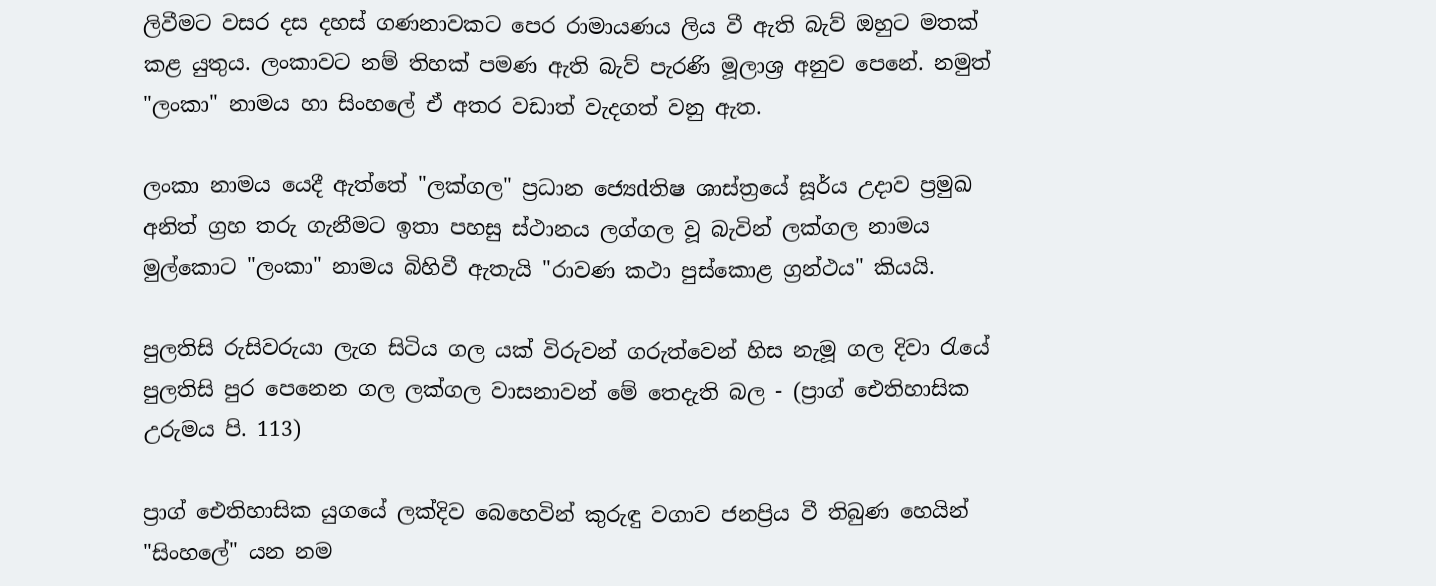ලිවීමට වසර දස දහස්‌ ගණනාවකට පෙර රාමායණය ලිය වී ඇති බැව් ඔහුට මතක්‌ කළ යුතුය. ලංකාවට නම් තිහක්‌ පමණ ඇති බැව් පැරණි මූලාශ්‍ර අනුව පෙනේ. නමුත් "ලංකා" නාමය හා සිංහලේ ඒ අතර වඩාත් වැදගත් වනු ඇත.

ලංකා නාමය යෙදී ඇත්තේ "ලක්‌ගල" ප්‍රධාන ජ්‍යෙdතිෂ ශාස්‌ත්‍රයේ සූර්ය උදාව ප්‍රමුඛ අනිත් ග්‍රහ තරු ගැනීමට ඉතා පහසු ස්‌ථානය ලග්ගල වූ බැවින් ලක්‌ගල නාමය මුල්කොට "ලංකා" නාමය බිහිවී ඇතැයි "රාවණ කථා පුස්‌කොළ ග්‍රන්ථය" කියයි.

පුලතිසි රුසිවරුයා ලැග සිටිය ගල යක්‌ විරුවන් ගරුත්වෙන් හිස නැමූ ගල දිවා රැයේ පුලතිසි පුර පෙනෙන ගල ලක්‌ගල වාසනාවන් මේ තෙදැති බල - (ප්‍රාග් ඓතිහාසික උරුමය පි. 113)

ප්‍රාග් ඓතිහාසික යුගයේ ලක්‌දිව බෙහෙවින් කුරුඳු වගාව ජනප්‍රිය වී තිබුණ හෙයින් "සිංහලේ" යන නම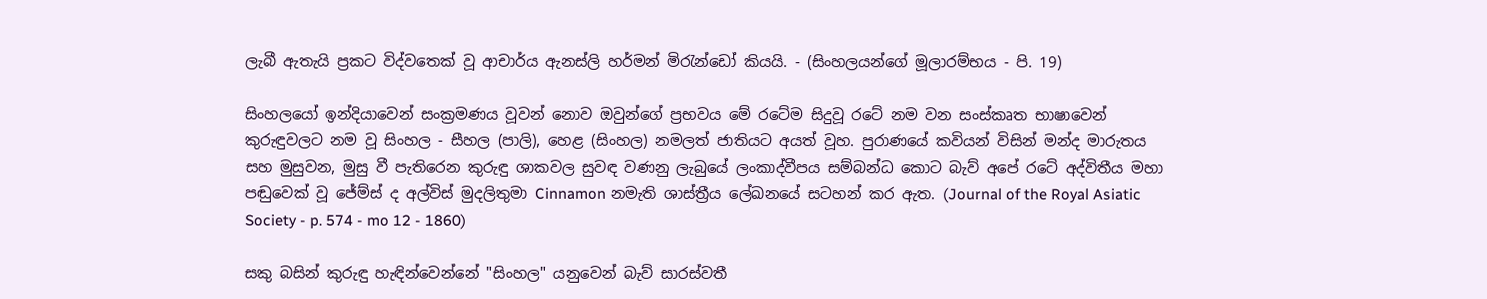ලැබී ඇතැයි ප්‍රකට විද්වතෙක්‌ වූ ආචාර්ය ඇනස්‌ලි හර්මන් මිරැන්ඩෝ කියයි. - (සිංහලයන්ගේ මූලාරම්භය - පි. 19)

සිංහලයෝ ඉන්දියාවෙන් සංක්‍රමණය වූවන් නොව ඔවුන්ගේ ප්‍රභවය මේ රටේම සිදුවූ රටේ නම වන සංස්‌කෘත භාෂාවෙන් කුරුඳුවලට නම වූ සිංහල - සීහල (පාලි), හෙළ (සිංහල) නමලත් ජාතියට අයත් වූහ. පුරාණයේ කවියන් විසින් මන්ද මාරුතය සහ මුසුවන, මුසු වී පැතිරෙන කුරුඳු ශාකවල සුවඳ වණනු ලැබුයේ ලංකාද්වීපය සම්බන්ධ කොට බැව් අපේ රටේ අද්විතීය මහා පඬුවෙක්‌ වූ ජේම්ස්‌ ද අල්විස්‌ මුදලිතුමා Cinnamon නමැති ශාස්‌ත්‍රීය ලේඛනයේ සටහන් කර ඇත. (Journal of the Royal Asiatic Society - p. 574 - mo 12 - 1860)

සකු බසින් කුරුඳු හැඳින්වෙන්නේ "සිංහල" යනුවෙන් බැව් සාරස්‌වතී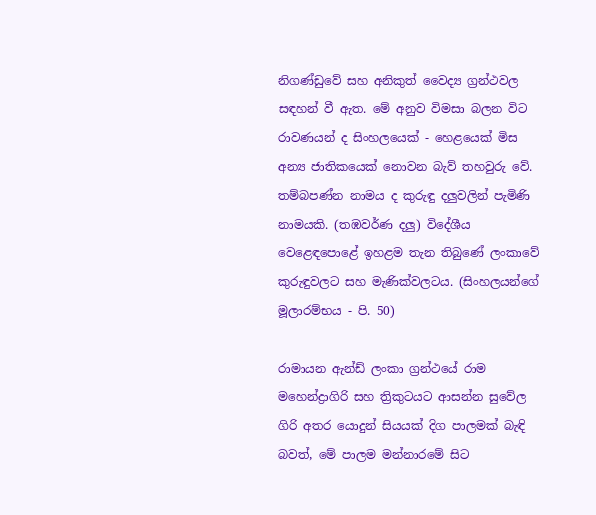නිගණ්‌ඩුවේ සහ අනිකුත් වෛද්‍ය ග්‍රන්ථවල සඳහන් වී ඇත. මේ අනුව විමසා බලන විට රාවණයන් ද සිංහලයෙක්‌ - හෙළයෙක්‌ මිස අන්‍ය ජාතිකයෙක්‌ නොවන බැව් තහවුරු වේ. තම්බපණ්‌න නාමය ද කුරුඳු දලුවලින් පැමිණි නාමයකි. (තඹවර්ණ දලු) විදේශීය වෙළෙඳපොළේ ඉහළම තැන තිබුණේ ලංකාවේ කුරුඳුවලට සහ මැණික්‌වලටය. (සිංහලයන්ගේ මූලාරම්භය - පි. 50)

රාමායන ඇන්ඩ් ලංකා ග්‍රන්ථයේ රාම මහෙන්ද්‍රාගිරි සහ ත්‍රිකුටයට ආසන්න සුවේල ගිරි අතර යොදුන් සියයක්‌ දිග පාලමක්‌ බැඳි බවත්, මේ පාලම මන්නාරමේ සිට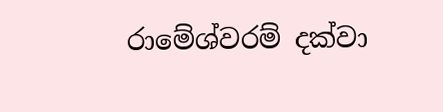රාමේශ්වරම් දක්‌වා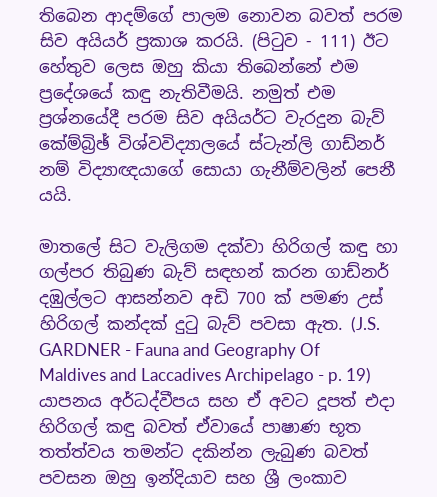තිබෙන ආදම්ගේ පාලම නොවන බවත් පරම සිව අයියර් ප්‍රකාශ කරයි. (පිටුව - 111) ඊට හේතුව ලෙස ඔහු කියා තිබෙන්නේ එම ප්‍රදේශයේ කඳු නැතිවීමයි. නමුත් එම ප්‍රශ්නයේදී පරම සිව අයියර්ට වැරදුන බැව් කේම්බ්‍රිඡ් විශ්වවිද්‍යාලයේ ස්‌ටැන්ලි ගාඩ්නර් නම් විද්‍යාඥයාගේ සොයා ගැනීම්වලින් පෙනී යයි.

මාතලේ සිට වැලිගම දක්‌වා හිරිගල් කඳු හා ගල්පර තිබුණ බැව් සඳහන් කරන ගාඩ්නර් දඹුල්ලට ආසන්නව අඩි 700 ක්‌ පමණ උස්‌ හිරිගල් කන්දක්‌ දුටු බැව් පවසා ඇත. (J.S. GARDNER - Fauna and Geography Of Maldives and Laccadives Archipelago - p. 19) යාපනය අර්ධද්වීපය සහ ඒ අවට දූපත් එදා හිරිගල් කඳු බවත් ඒවායේ පාෂාණ භූත තත්ත්වය තමන්ට දකින්න ලැබුණ බවත් පවසන ඔහු ඉන්දියාව සහ ශ්‍රී ලංකාව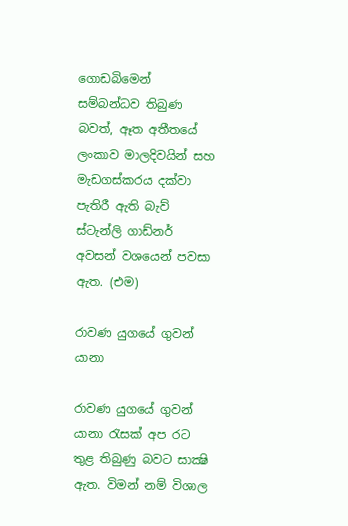ගොඩබිමෙන් සම්බන්ධව තිබුණ බවත්, ඈත අතීතයේ ලංකාව මාලදිවයින් සහ මැඩගස්‌කරය දක්‌වා පැතිරී ඇති බැව් ස්‌ටැන්ලි ගාඩ්නර් අවසන් වශයෙන් පවසා ඇත. (එම)

රාවණ යුගයේ ගුවන් යානා

රාවණ යුගයේ ගුවන් යානා රැසක්‌ අප රට තුළ තිබුණු බවට සාක්‍ෂි ඇත. විමන් නම් විශාල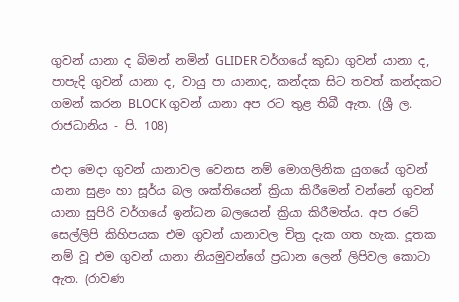ගුවන් යානා ද බිමන් නමින් GLIDER වර්ගයේ කුඩා ගුවන් යානා ද, පාපැදි ගුවන් යානා ද, වායු පා යානාද, කන්දක සිට තවත් කන්දකට ගමන් කරන BLOCK ගුවන් යානා අප රට තුළ තිබී ඇත. (ශ්‍රී ල. රාජධානිය - පි. 108)

එදා මෙදා ගුවන් යානාවල වෙනස නම් මොගලිනික යුගයේ ගුවන් යානා සුළං හා සූර්ය බල ශක්‌තියෙන් ක්‍රියා කිරීමෙන් වන්නේ ගුවන් යානා සුපිරි වර්ගයේ ඉන්ධන බලයෙන් ක්‍රියා කිරීමත්ය. අප රටේ සෙල්ලිපි කිහිපයක එම ගුවන් යානාවල චිත්‍ර දැක ගත හැක. දූතක නම් වූ එම ගුවන් යානා නියමුවන්ගේ ප්‍රධාන ලෙන් ලිපිවල කොටා ඇත. (රාවණ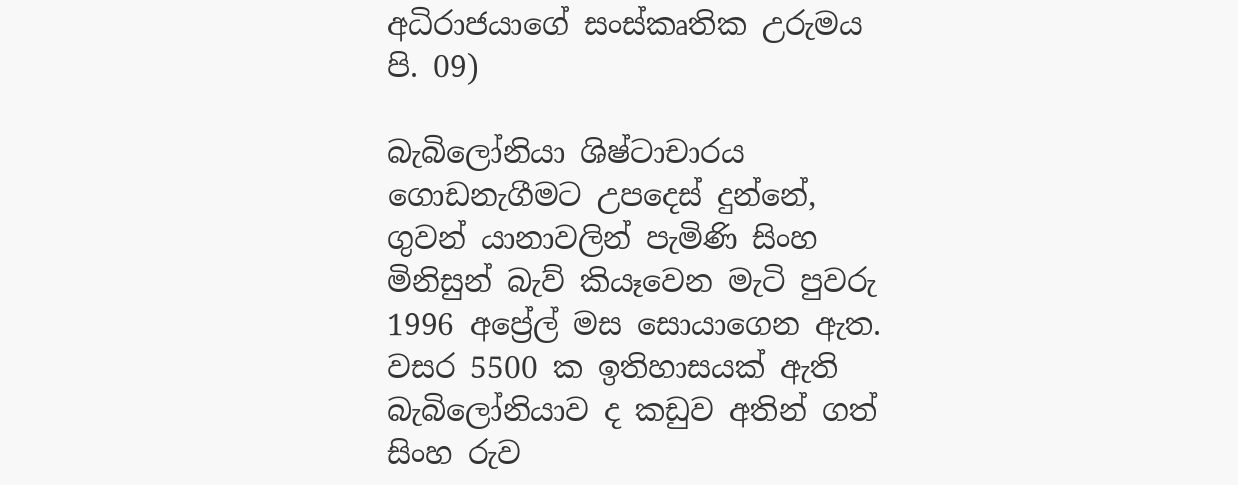අධිරාජයාගේ සංස්‌කෘතික උරුමය පි. 09)

බැබිලෝනියා ශිෂ්ටාචාරය ගොඩනැගීමට උපදෙස්‌ දුන්නේ, ගුවන් යානාවලින් පැමිණි සිංහ මිනිසුන් බැව් කියෑවෙන මැටි පුවරු 1996 අප්‍රේල් මස සොයාගෙන ඇත. වසර 5500 ක ඉතිහාසයක්‌ ඇති බැබිලෝනියාව ද කඩුව අතින් ගත් සිංහ රුව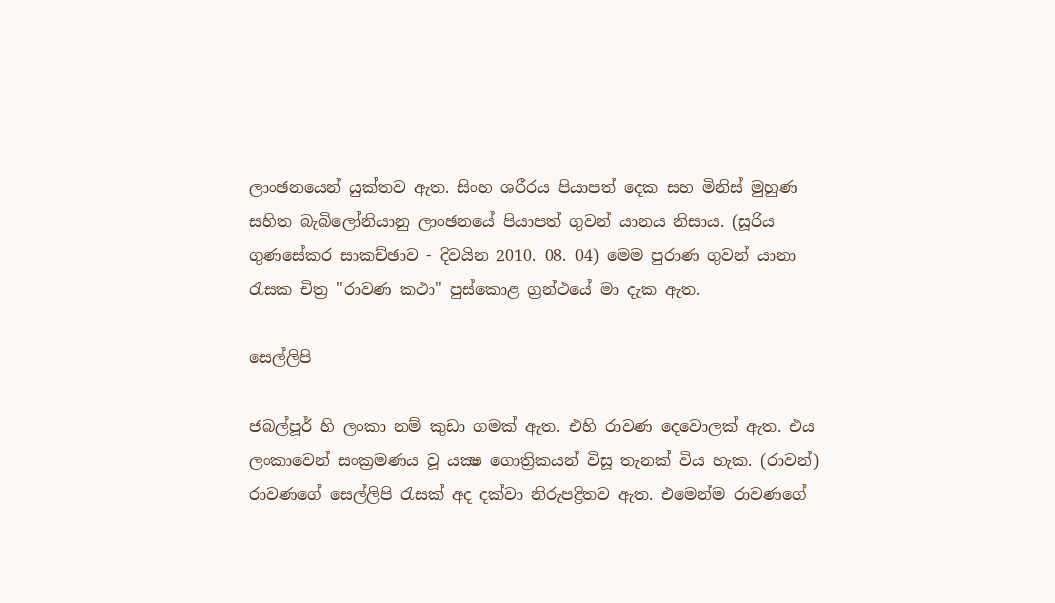ලාංඡනයෙන් යුක්‌තව ඇත. සිංහ ශරීරය පියාපත් දෙක සහ මිනිස්‌ මුහුණ සහිත බැබිලෝනියානු ලාංඡනයේ පියාපත් ගුවන් යානය නිසාය. (සූරිය ගුණසේකර සාකච්ඡාව - දිවයින 2010. 08. 04) මෙම පුරාණ ගුවන් යානා රැසක චිත්‍ර "රාවණ කථා" පුස්‌කොළ ග්‍රන්ථයේ මා දැක ඇත.

සෙල්ලිපි

ජබල්පූර් හි ලංකා නම් කුඩා ගමක්‌ ඇත. එහි රාවණ දෙවොලක්‌ ඇත. එය ලංකාවෙන් සංක්‍රමණය වූ යක්‍ෂ ගොත්‍රිකයන් විසූ තැනක්‌ විය හැක. (රාවන්) රාවණගේ සෙල්ලිපි රැසක්‌ අද දක්‌වා නිරුපද්‍රිතව ඇත. එමෙන්ම රාවණගේ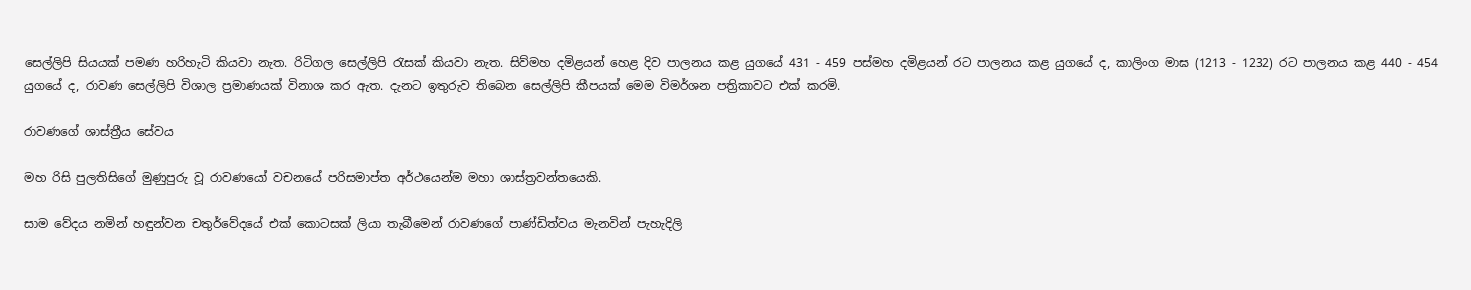සෙල්ලිපි සියයක්‌ පමණ හරිහැටි කියවා නැත. රිටිගල සෙල්ලිපි රැසක්‌ කියවා නැත. සිව්මහ දමිළයන් හෙළ දිව පාලනය කළ යුගයේ 431 - 459 පස්‌මහ දමිළයන් රට පාලනය කළ යුගයේ ද, කාලිංග මාඝ (1213 - 1232) රට පාලනය කළ 440 - 454 යුගයේ ද, රාවණ සෙල්ලිපි විශාල ප්‍රමාණයක්‌ විනාශ කර ඇත. දැනට ඉතුරුව තිබෙන සෙල්ලිපි කීපයක්‌ මෙම විමර්ශන පත්‍රිකාවට එක්‌ කරමි.

රාවණගේ ශාස්‌ත්‍රීය සේවය

මහ රිසි පුලතිසිගේ මුණුපුරු වූ රාවණයෝ වචනයේ පරිසමාප්ත අර්ථයෙන්ම මහා ශාස්‌ත්‍රවන්තයෙකි.

සාම වේදය නමින් හඳුන්වන චතුර්වේදයේ එක්‌ කොටසක්‌ ලියා තැබීමෙන් රාවණගේ පාණ්‌ඩිත්වය මැනවින් පැහැදිලි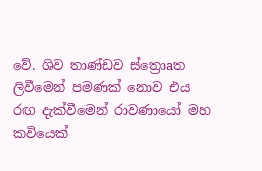වේ. ශිව තාණ්‌ඩව ස්‌ත්‍රොaත ලිවීමෙන් පමණක්‌ නොව එය රඟ දැක්‌වීමෙන් රාවණායෝ මහ කවියෙක්‌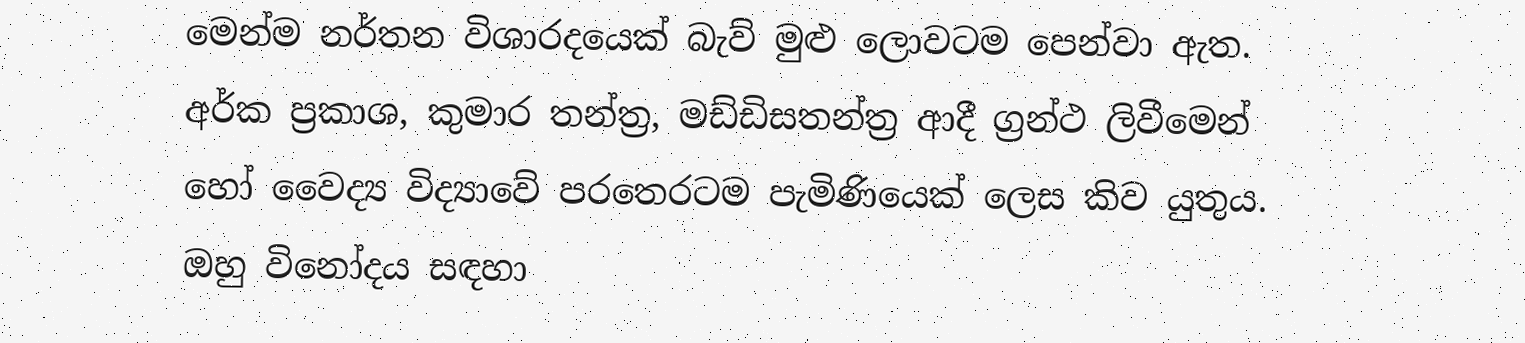මෙන්ම නර්තන විශාරදයෙක්‌ බැව් මුළු ලොවටම පෙන්වා ඇත. අර්ක ප්‍රකාශ, කුමාර තන්ත්‍ර, මඩ්ඩිසතන්ත්‍ර ආදී ග්‍රන්ථ ලිවීමෙන් හෝ වෛද්‍ය විද්‍යාවේ පරතෙරටම පැමිණියෙක්‌ ලෙස කිව යුතුය. ඔහු විනෝදය සඳහා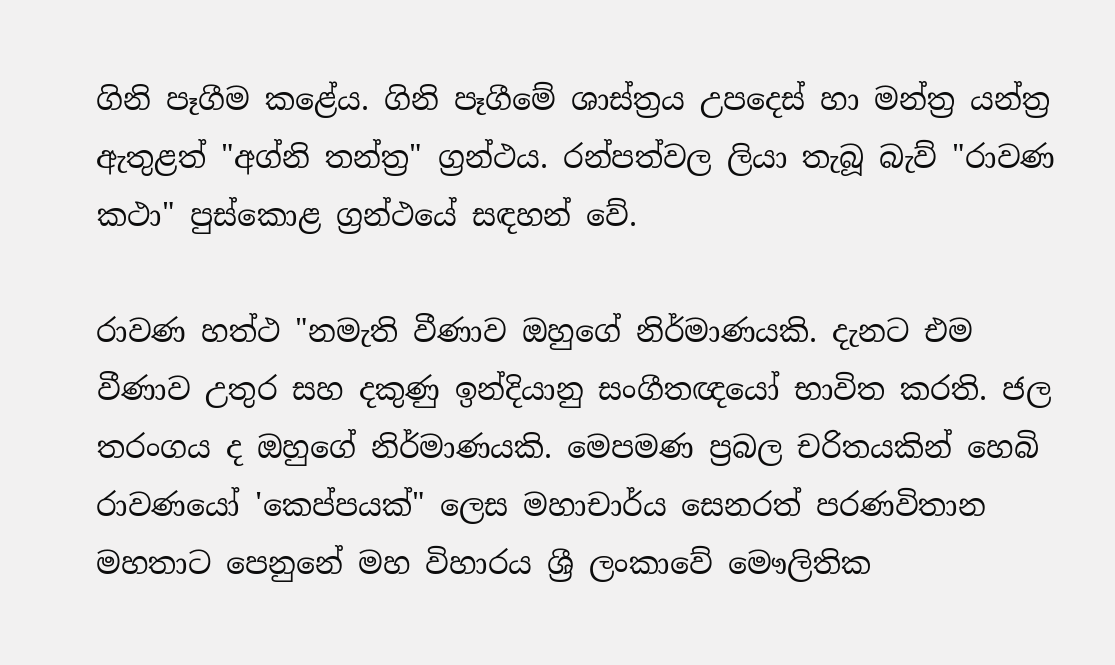ගිනි පෑගීම කළේය. ගිනි පෑගීමේ ශාස්‌ත්‍රය උපදෙස්‌ හා මන්ත්‍ර යන්ත්‍ර ඇතුළත් "අග්නි තන්ත්‍ර" ග්‍රන්ථය. රන්පත්වල ලියා තැබූ බැව් "රාවණ කථා" පුස්‌කොළ ග්‍රන්ථයේ සඳහන් වේ.

රාවණ හත්ථ "නමැති වීණාව ඔහුගේ නිර්මාණයකි. දැනට එම වීණාව උතුර සහ දකුණු ඉන්දියානු සංගීතඥයෝ භාවිත කරති. ජල තරංගය ද ඔහුගේ නිර්මාණයකි. මෙපමණ ප්‍රබල චරිතයකින් හෙබි රාවණයෝ 'කෙප්පයක්‌" ලෙස මහාචාර්ය සෙනරත් පරණවිතාන මහතාට පෙනුනේ මහ විහාරය ශ්‍රී ලංකාවේ මෞලිතික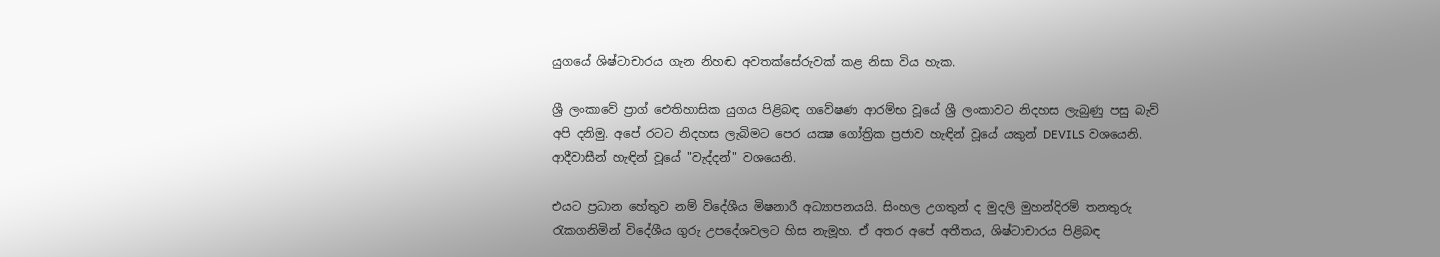යුගයේ ශිෂ්ටාචාරය ගැන නිහඬ අවතක්‌සේරුවක්‌ කළ නිසා විය හැක.

ශ්‍රී ලංකාවේ ප්‍රාග් ඓතිහාසික යුගය පිළිබඳ ගවේෂණ ආරම්භ වූයේ ශ්‍රී ලංකාවට නිදහස ලැබුණු පසු බැව් අපි දනිමු. අපේ රටට නිදහස ලැබිමට පෙර යක්‍ෂ ගෝත්‍රික ප්‍රජාව හැඳින් වූයේ යකුන් DEVILS වශයෙනි. ආදීවාසීන් හැඳින් වූයේ "වැද්දන්" වශයෙනි.

එයට ප්‍රධාන හේතුව නම් විදේශීය මිෂනාරී අධ්‍යාපනයයි. සිංහල උගතුන් ද මුදලි මුහන්දිරම් තනතුරු රැකගනිමින් විදේශීය ගුරු උපදේශවලට හිස නැමූහ. ඒ අතර අපේ අතීතය, ශිෂ්ටාචාරය පිළිබඳ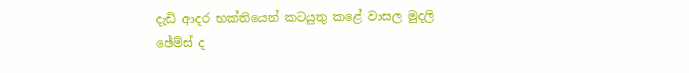දැඩි ආදර භක්‌තියෙන් කටයුතු කළේ වාසල මුදලි ඡේම්ස්‌ ද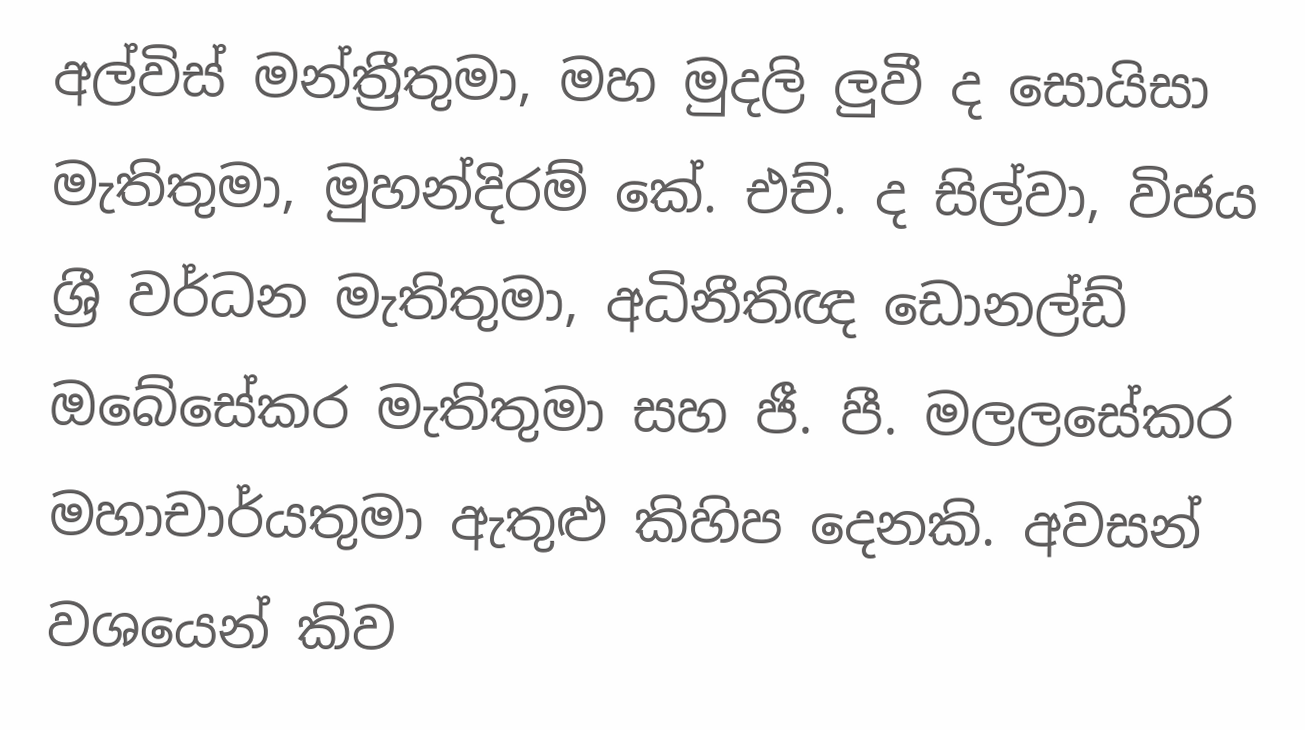අල්විස්‌ මන්ත්‍රීතුමා, මහ මුදලි ලුවී ද සොයිසා මැතිතුමා, මුහන්දිරම් කේ. එච්. ද සිල්වා, විජය ශ්‍රී වර්ධන මැතිතුමා, අධිනීතිඥ ඩොනල්ඩ් ඔබේසේකර මැතිතුමා සහ ජී. පී. මලලසේකර මහාචාර්යතුමා ඇතුළු කිහිප දෙනකි. අවසන් වශයෙන් කිව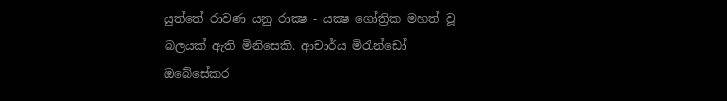යුත්තේ රාවණ යනු රාක්‍ෂ - යක්‍ෂ ගෝත්‍රික මහත් වූ බලයක්‌ ඇති මිනිසෙකි. ආචාර්ය මිරැන්ඩෝ ඔබේසේකර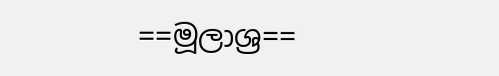==මූලාශ්‍ර==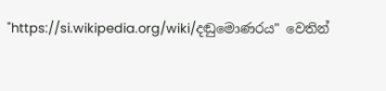"https://si.wikipedia.org/wiki/දඬුමොණරය" වෙතින්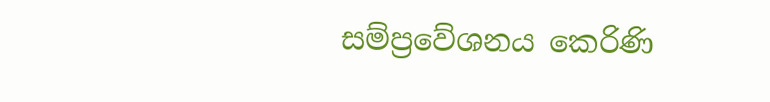සම්ප්‍රවේශනය කෙරිණි